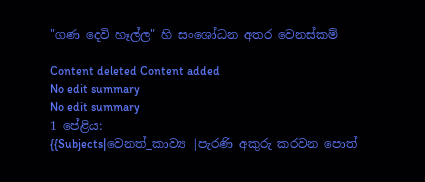"ගණ දෙවි හෑල්ල" හි සංශෝධන අතර වෙනස්කම්

Content deleted Content added
No edit summary
No edit summary
1 පේළිය:
{{Subjects|වෙනත්_කාව්‍ය |පැරණි අකුරු කරවන පොත්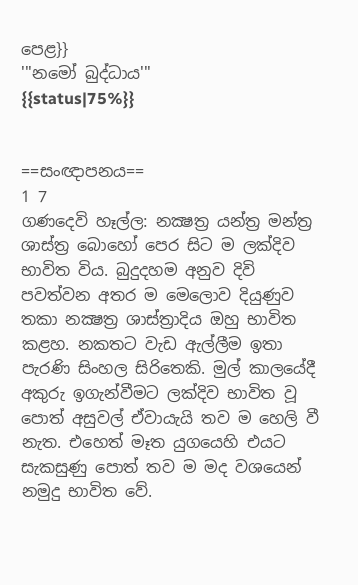පෙළ}}
'''නමෝ බුද්ධාය'''
{{status|75%}}


==සංඥාපනය==
1 7
ගණදෙවි හෑල්ල: නක්‍ෂත්‍ර යන්‍ත්‍ර මන්‍ත්‍ර ශාස්‍ත්‍ර බොහෝ පෙර සිට ම ලක්දිව භාවිත විය. බුදුදහම අනුව දිවි පවත්වන අතර ම මෙලොව දියුණුව තකා නක්‍ෂත්‍ර ශාස්‍ත්‍රාදිය ඔහු භාවිත කළහ. නකතට වැඩ ඇල්ලීම ඉතා පැරණි සිංහල සිරිතෙකි. මුල් කාලයේදී අකුරු ඉගැන්වීමට ලක්දිව භාවිත වූ පොත් අසුවල් ඒවායැයි තව ම හෙලි වී නැත. එහෙත් මෑත යුගයෙහි එයට සැකසුණු පොත් තව ම මද වශයෙන් නමුදු භාවිත වේ.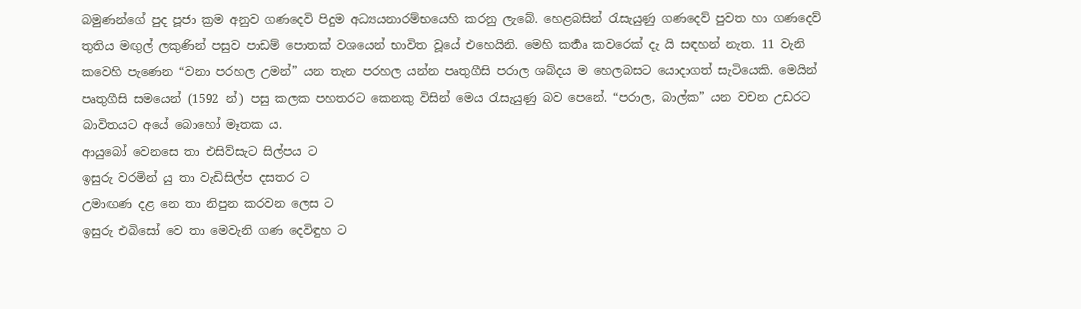බමුණන්ගේ පුද පූජා ක්‍රම අනුව ගණදෙවි පිදුම අධ්‍යයනාරම්‍භයෙහි කරනු ලැබේ. හෙළබසින් රැසැයුණු ගණදෙව් පුවත හා ගණදෙව් තුතිය මඟුල් ලකුණින් පසුව පාඩම් පොතක් වශයෙන් භාවිත වූයේ එහෙයිනි. මෙහි කර්‍තෘ කවරෙක් දැ යි සඳහන් නැත. 11 වැනි කවෙහි ‍පැණෙන “වනා පරහල උමන්” යන තැන පරහල යන්න පෘතුගීසි පරාල ශබ්‍දය ම හෙලබසට යොදාගත් සැ‍ටියෙකි. මෙයින් පෘතුගීසි සමයෙන් (1592 න්) පසු කලක පහතරට කෙනකු විසින් මෙය රැසැයුණු බව පෙනේ. “පරාල, බාල්ක” යන වචන උඩරට බාවිතයට අයේ බොහෝ මෑතක ය.
ආයුබෝ වෙ‍නසෙ තා එසිව්සැට සිල්පය ට
ඉසුරු වරමින් යු තා වැඩිසිල්ප දසතර ට
උමාඟණ දළ නෙ තා නිපුන කරවන ලෙස ට
ඉසුරු එබිසෝ වෙ තා මෙවැනි ගණ දෙවිඳුහ ට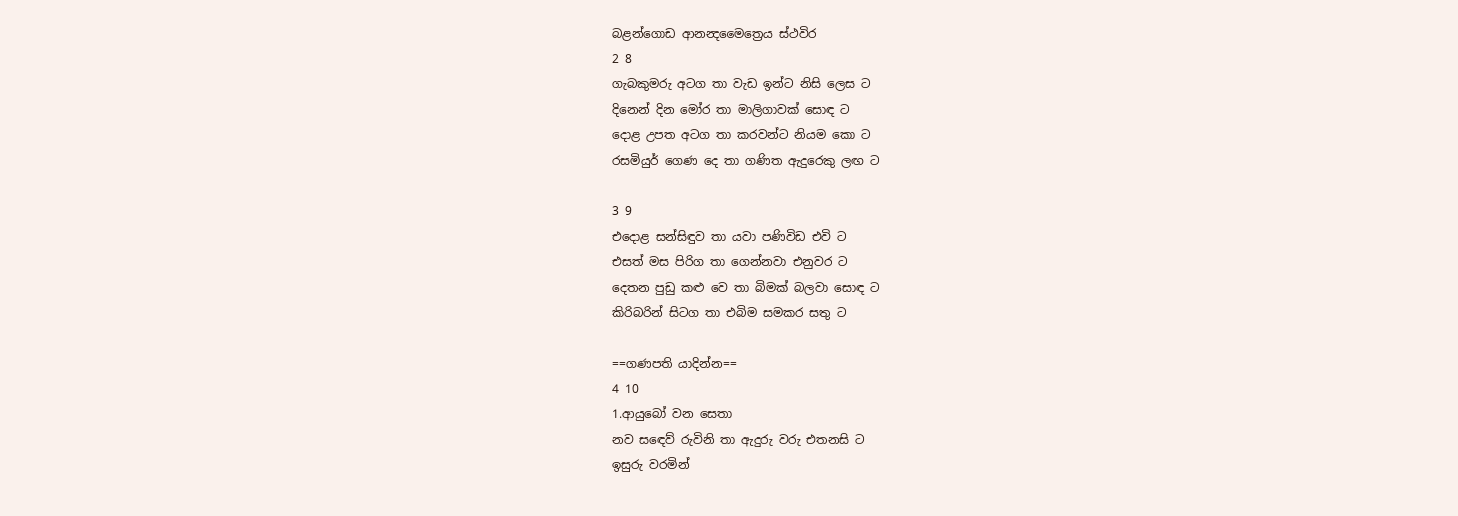බළන්ගොඩ ආනන්‍දමෛත්‍රෙය ස්ථවිර
2 8
ගැබකුමරු අටග තා වැඩ ඉන්ට නිසි ලෙස ට
දිනෙන් දින මෝර තා මාලිගාවක් සොඳ ට
දොළ උපත අටග තා කරවන්ට නියම කො ට
රසමියුර් ගෙණ දෙ තා ගණිත ඇදුරෙකු ලඟ ට

3 9
එදොළ සන්සිඳුව තා යවා පණිවිඩ එවි ට
එසත් මස පිරිග තා ගෙන්නවා එනුවර ට
දෙතන පුඩු කළු වෙ තා බිමක් බලවා සොඳ ට
කිරිබරින් සිටග තා එබිම සමකර සතු ට

==ගණපති යාදින්න==
4 10
1.ආයුබෝ වන සෙතා
නව ‍සඳෙව් රුවිනි තා ඇදුරු වරු එතනසි ට
ඉසුරු වරමින්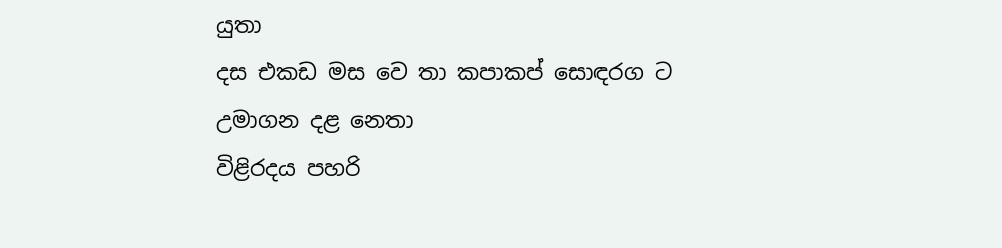යුතා
දස එකඩ මස වෙ තා කපාකප් සොඳරග ට
උමාගන දළ නෙතා
විළිරදය පහරි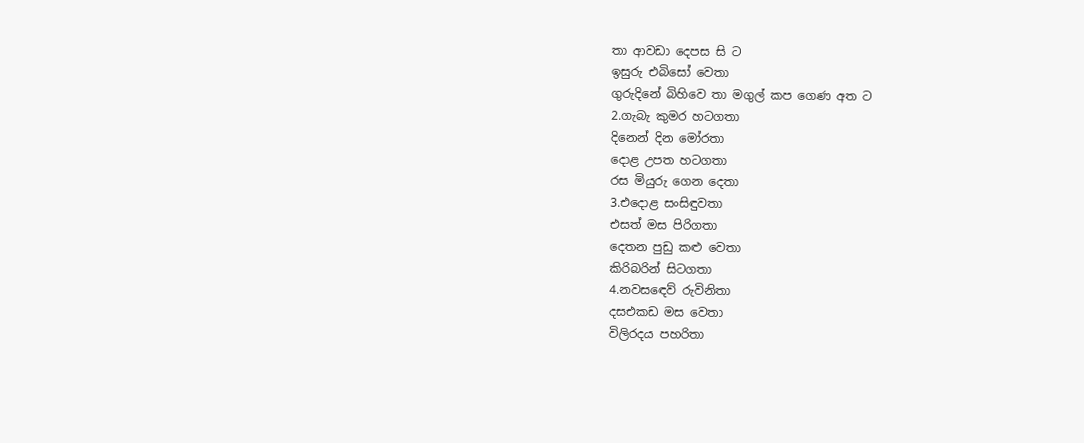තා ආවඩා දෙපස සි ට
ඉසුරු එබිසෝ වෙතා
ගුරුදිනේ බිහිවෙ තා මගුල් කප ගෙණ අත ට
2.ගැබැ කුමර හටගතා
දිනෙන් දින මෝරතා
දොළ උපත හටගතා
රස මියුරු ගෙන දෙතා
3.එදොළ සංසිඳුවතා
එසත් මස පිරිගතා
දෙතන පුඩු කළු වෙතා
කිරිබරින් සිටගතා
4.නවසඳෙව් රුවිනිතා
දසඑකඩ මස වෙතා
විලිරදය පහරිතා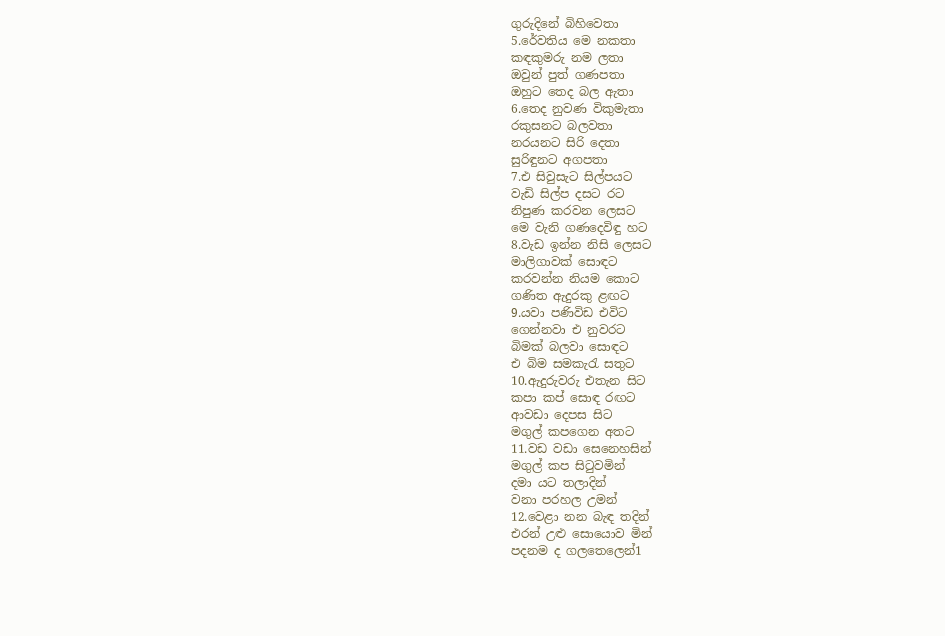ගුරුදිනේ බිහිවෙතා
5.රේවතිය මෙ නකතා
කඳකුමරු නම ලතා
ඔවුන් පුත් ගණපතා
ඔහුට තෙද බල ඇතා
6.තෙද නුවණ විකුමැතා
රකුසනට බලවතා
නරයනට සිරි දෙතා
සුරිඳුනට අගපතා
7.එ සිවුසැට සිල්පයට
වැඩි සිල්ප දසට රට
නිපුණ කරවන ලෙසට
මෙ වැනි ගණදෙවිඳු හට
8.වැඩ ඉන්න නිසි ලෙසට
මාලිගාවක් සොඳට
කරවන්න නියම කොට
ගණිත ඇදුරකු ළඟට
9.යවා පණිවිඩ එවිට
ගෙන්නවා එ නුවරට
බිමක් බලවා සොඳට
එ බිම සමකැරැ සතුට
10.ඇදුරුවරු එතැන සිට
කපා කප් සොඳ රඟට
ආවඩා දෙපස සිට
මගුල් කපගෙන අතට
11.වඩ වඩා සෙනෙහසින්
මගුල් කප සිටුවමින්
දමා යට තලාදින්
වනා පරහල උමන්
12.වෙළා නන බැඳ තදින්
එරන් උළු සොයොව මින්
පදනම ද ගලතෙලෙන්1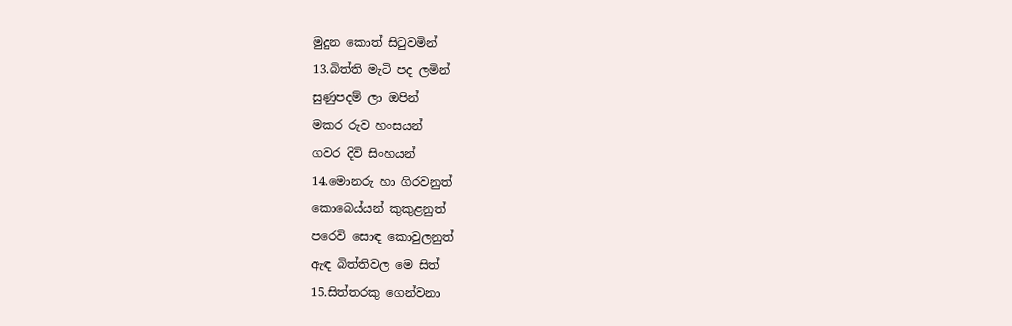මුදුන කොත් සිටුවමින්
13.බිත්ති මැටි පද ලමින්
සුණුපදම් ලා ඔපින්
මකර රුව හංසයන්
ගවර දිවි සිංහයන්
14.මොනරු හා ගිරවනුත්
කොබෙය්යන් කුකුළනුත්
පරෙවි සොඳ කොවුලනුත්
ඇඳ බිත්තිවල මෙ සිත්
15.සිත්තරකු ගෙන්වනා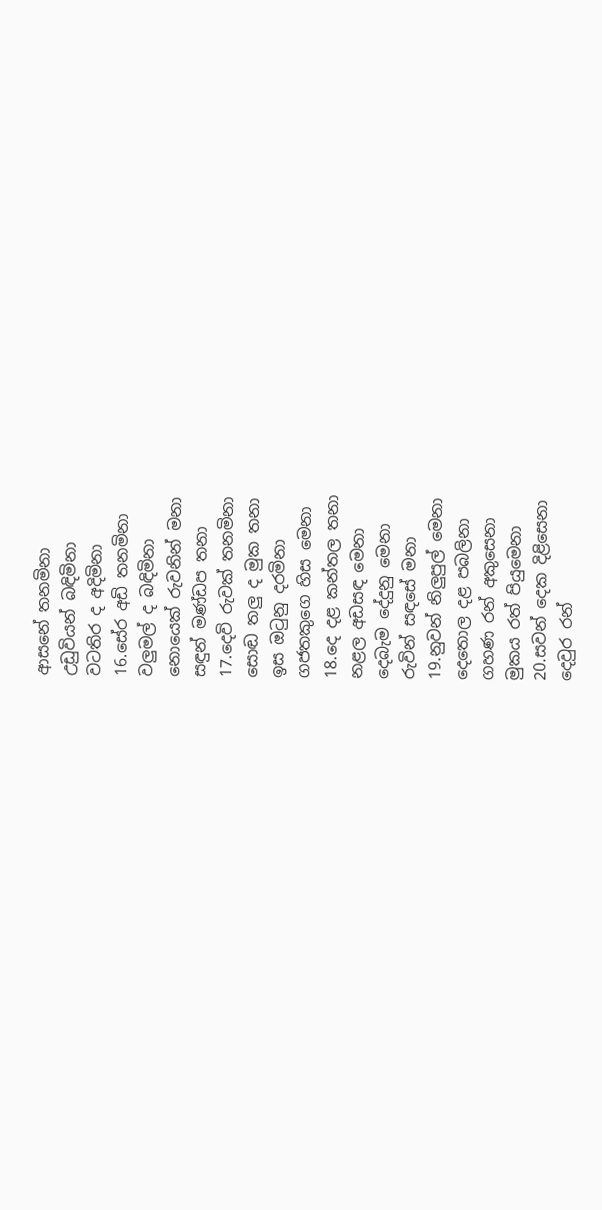ආසනේ තනමිනා
උඩුවියන් බඳිමිනා
වටතිර ද අදිමිනා
16.සේර අඩි තනමිනා
වලුමල් ද බඳිමිනා
නොයෙක් රුවනින් මනා
සඳුන් මණ්ඩප තනා
17.දෙවි රුවක් තනමිනා
සොඬ තලු ද මුක තනා
ඉස ඔටුනු දරමිනා
ගජතකුගෙ හිස මෙනා
18.දෙ දළ කන්තල තනා
නළල අඩසඳ මෙනා
දෙබැම දේදුනු මෙනා
රුවින් සඳසේ මනා
19.නුවන් නිලුපුල් මෙනා
දෙතොල දළ පබලිනා
ගහණ රන් අකුසෙනා
මුකය රත් පියුමෙනා
20.සවන් දෙක දිළිසෙනා
දෙවුර රන්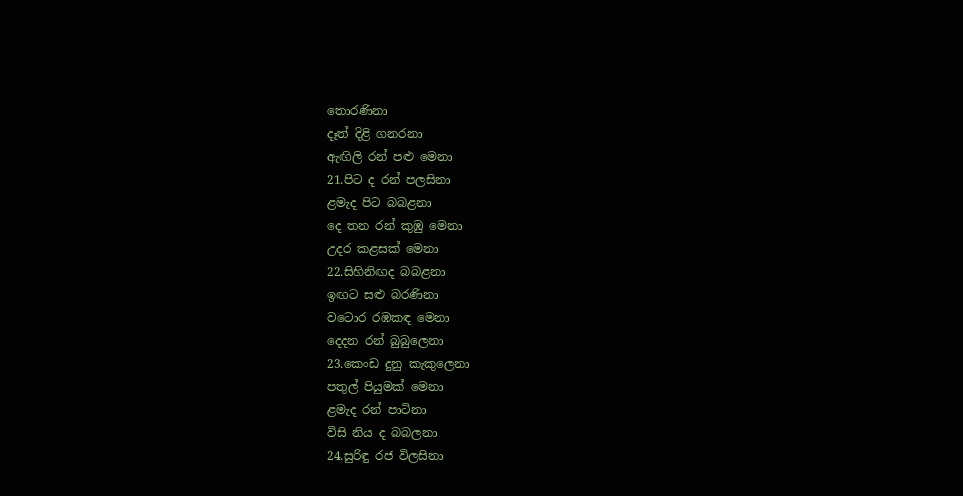තොරණිනා
දෑත් දිළි ගනරනා
ඇඟිලි රන් පළු මෙනා
21.පිට ද රන් පලසිනා
ළමැද පිට බබළනා
දෙ තන රන් කුඹු මෙනා
උදර කළසක් මෙනා
22.සිහිනිඟද බබළනා
ඉඟට සළු බරණිනා
වටොර රඹකඳ මෙනා
දෙදන රන් බුබුලෙනා
23.කෙංඩ දුනු කැකුලෙනා
පතුල් පියුමක් මෙනා
ළමැද රන් පාටිනා
විසි නිය ද බබලනා
24.සුරිඳු රජ විලසිනා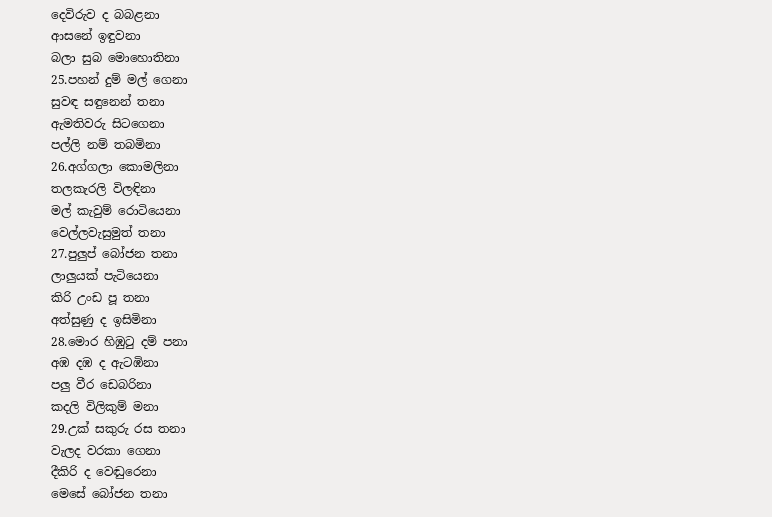දෙවිරුව ද බබළනා
ආසනේ ඉඳුවනා
බලා සුබ මොහොතිනා
25.පහන් දුම් මල් ගෙනා
සුවඳ සඳුනෙන් තනා
ඇමතිවරු සිටගෙනා
පල්ලි නම් තබමිනා
26.අග්ගලා කොමලිනා
තලකැරලි විලඳිනා
මල් කැවුම් රොටියෙනා
වෙල්ලවැසුමුත් තනා
27.පුලුප් බෝජන තනා
ලාලුයක් පැටියෙනා
කිරි උංඩ පූ තනා
අත්සුණු ද ඉසිමිනා
28.මොර හිඹුටු දම් පනා
අඹ දඹ ද ඇටඹිනා
පලු වීර ඩෙබරිනා
කදලි විලිකුම් මනා
29.උක් සකුරු රස තනා
වැලද වරකා ගෙනා
දීකිරි ද වෙඬුරෙනා
මෙසේ බෝජන තනා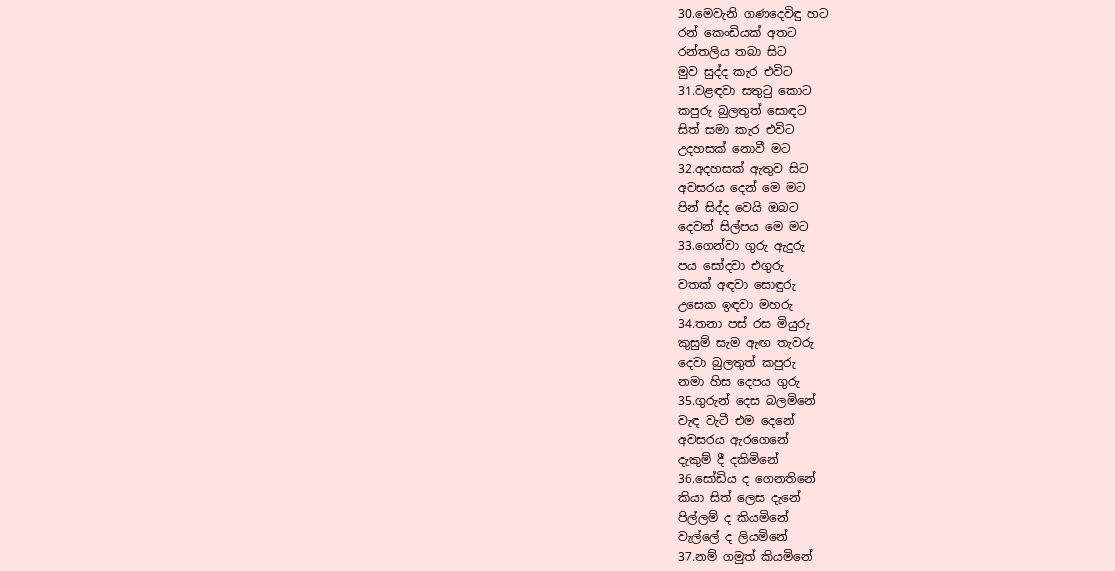30.මෙවැනි ගණදෙවිඳු හට
රන් කෙංඩියක් අතට
රන්තලිය තබා සිට
මුව සුද්ද කැර එවිට
31.වළඳවා සතුටු කොට
කපුරු බුලතුත් සොඳට
සිත් සමා කැර එවිට
උදහසක් නොවී මට
32.අදහසක් ඇතුව සිට
අවසරය දෙන් මෙ මට
පින් සිද්ද වෙයි ඔබට
දෙවන් සිල්පය මෙ මට
33.ගෙන්වා ගුරු ඇදුරු
පය සෝදවා එගුරු
වතක් අඳවා සොඳුරු
උසෙක ඉඳවා මහරු
34.තනා පස් රස මියුරු
කුසුම් සැම ඇඟ තැවරු
දෙවා බුලතුත් කපුරු
නමා හිස දෙපය ගුරු
35.ගුරුන් දෙස බලමිනේ
වැඳ වැටී එම දෙනේ
අවසරය ඇරගෙනේ
දැකුම් දී දකිමිනේ
36.සෝඩිය ද ගෙනතිනේ
කියා සිත් ලෙස දැනේ
පිල්ලම් ද කියමිනේ
වැල්ලේ ද ලියමිනේ
37.නම් ගමුත් කියමිනේ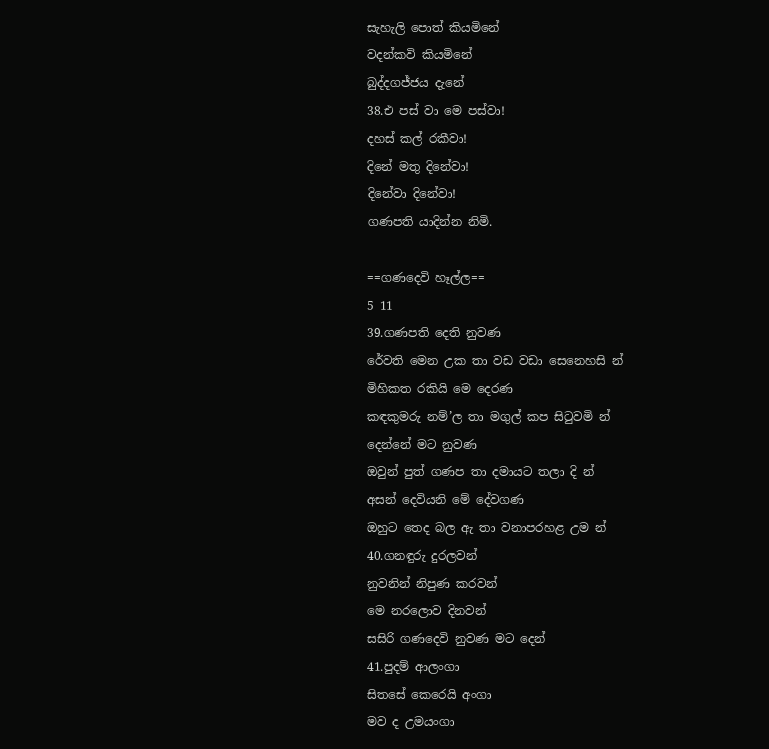සැහැලි පොත් කියමිනේ
වදන්කවි කියමිනේ
බුද්දගජ්ජය දැනේ
38.එ පස් වා මෙ පස්වා!
දහස් කල් රකීවා!
දිනේ මතු දිනේවා!
දිනේවා දිනේවා!
ගණපති යාදින්න නිමි.

==ගණදෙවි හෑල්ල==
5 11
39.ගණපති දෙති නුවණ
රේවති මෙන උක තා වඩ වඩා සෙනෙහසි න්
මිහිකත රකියි මෙ දෙරණ
කඳකුමරු නම්’ල තා මගුල් කප සිටුවමි න්
දෙන්නේ මට නුවණ
ඔවුන් පුත් ගණප තා දමායට තල‍ා දි න්
අසන් දෙවියනි මේ දේවගණ
ඔහුට තෙද බල ඇ තා වනාපරහළ උම න්
40.ගනඳුරු දුරලවන්
නුවනින් නිපුණ කරවන්
මෙ නරලොව දිනවන්
සසිරි ගණදෙවි නුවණ මට දෙන්
41.පුදම් ආලංගා
සිතසේ කෙරෙයි අංගා
මව ද උමයංගා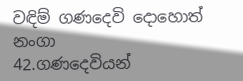වඳිම් ගණදෙවි දොහොත් නංගා
42.ගණදෙවියන්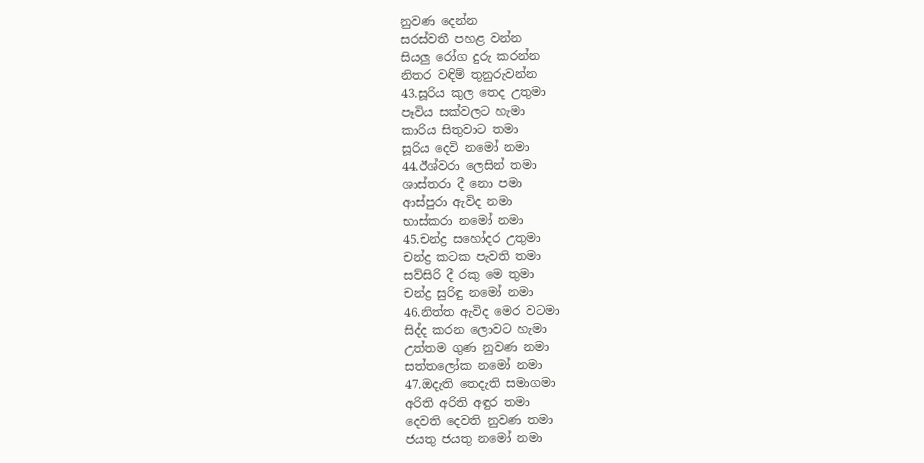නුවණ දෙන්න
සරස්වතී පහළ වන්න
සියලු රෝග දුරු කරන්න
නිතර වඳිම් තුනුරුවන්න
43.සූරිය කුල තෙද උතුමා
පෑවිය සක්වලට හැමා
කාරිය සිතුවාට තමා
සූරිය දෙවි නමෝ නමා
44.ඊශ්වරා ලෙසින් තමා
ශාස්තරා දී නො පමා
ආස්පුරා ඇවිද නමා
භාස්කරා නමෝ නමා
45.චන්ද්‍ර සහෝදර උතුමා
චන්ද්‍ර කටක පැවති තමා
සව්සිරි දී රකු මෙ තුමා
චන්ද්‍ර සුරිඳු නමෝ නමා
46.නිත්ත ඇවිද මෙර වටමා
සිද්ද කරන ලොවට හැමා
උත්තම ගුණ නුවණ නමා
සත්තලෝක නමෝ නමා
47.ඔදැති තෙදැති සමාගමා
අරිති අරිති අඳුර තමා
දෙවති දෙවති නුවණ තමා
ජයතු ජයතු නමෝ නමා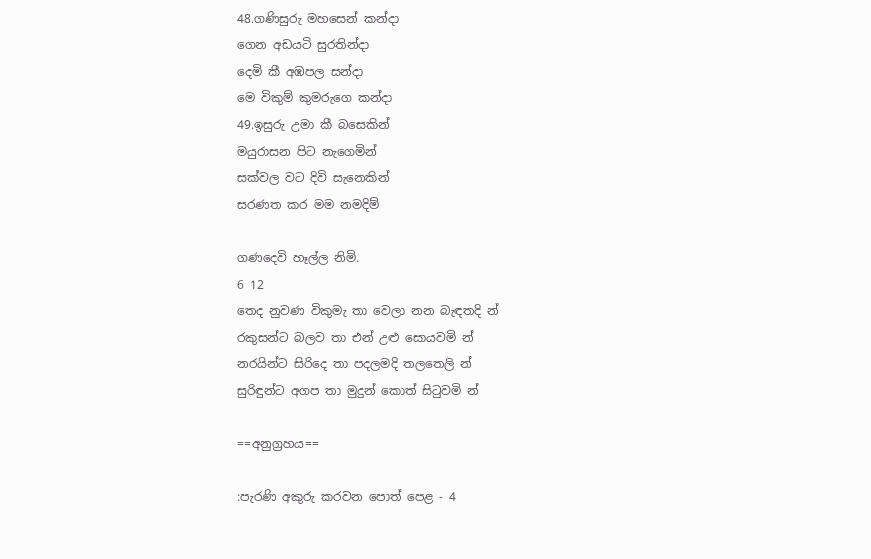48.ගණිසුරු මහසෙන් කන්දා
ගෙන අඩයටි සුරතින්දා
දෙමි කී අඹපල සන්දා
මෙ විකුම් කුමරුගෙ කන්දා
49.ඉසුරු උමා කී බසෙකින්
මයුරාසන පිට නැගෙමින්
සක්වල වට දිවි සැනෙකින්
සරණත කර මම නමදිම්

ගණදෙවි හෑල්ල නිමි.
6 12
තෙද නුවණ විකුමැ තා වෙලා නන බැඳතදි න්
රකුසන්ට බලව තා එන් උළු සොයවමි න්
නරයින්ට සිරිදෙ තා පදලමදි තලතෙලි න්
සුරිඳුන්ට අගප තා මුදුන් කොත් සිටුවමි න්

==අනුග්‍රහය==

:පැරණි අකුරු කරවන පොත් පෙළ - 4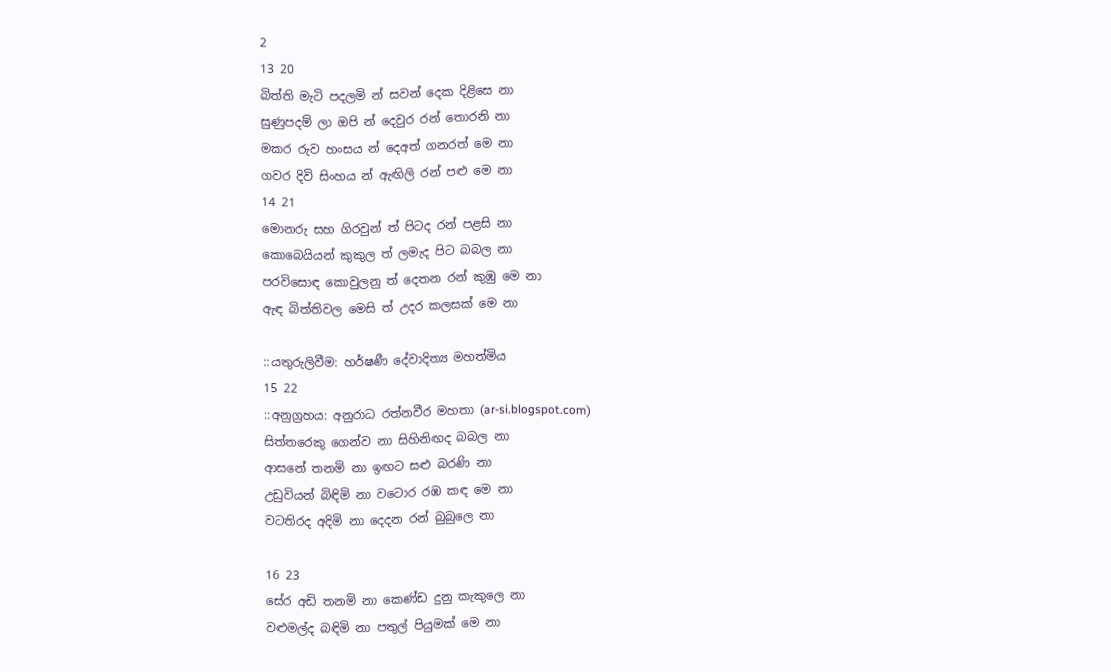2
13 20
බිත්ති මැටි පදලමි න් සවන් දෙක දිළිසෙ නා
සුණුපදම් ලා ඔපි න් දෙවුර රන් තොරනි නා
මකර රුව හංසය න් දෙඅත් ගනරත් මෙ නා
ගවර දිවි සිංහය න් ඇඟිලි රන් පළු මෙ නා
14 21
මොනරු සහ ගිරවුන් ත් පිටද රන් පළසි නා
කොබෙයියන් කුකුල ත් ලමැද පිට බබල නා
පරවිසොඳ කොවුලනු ත් දෙතන රන් කුඹු මෙ නා
ඇඳ බිත්තිවල මෙසි ත් උදර කලසක් මෙ නා

::යතුරුලිවීම: හර්ෂණී දේවාදිත්‍ය මහත්මිය
15 22
::අනුග්‍රහය: අනුරාධ රත්නවීර මහතා (ar-si.blogspot.com)
සිත්තරෙකු ගෙන්ව නා සිහිනිඟද බබල නා
ආසනේ තනමි නා ඉඟට සළු බරණි නා
උඩුවියන් බිඳිමි නා වටොර රඹ කඳ මෙ නා
වටතිරද අදිමි නා දෙදන රන් බුබුලෙ නා

16 23
සේර අඩි තනමි නා කෙණ්ඩ දුනු කැකුලෙ නා
වළුමල්ද බඳිමි නා පතුල් පියුමක් මෙ නා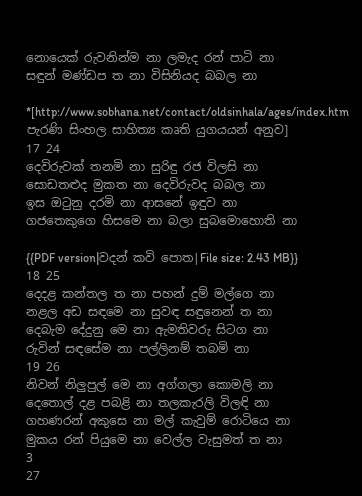නොයෙක් රුවනින්ම නා ලමැද රන් පාටි නා
සඳුන් මණ්ඩප ත නා විසිනියද බබල නා

*[http://www.sobhana.net/contact/oldsinhala/ages/index.htm පැරණි සිංහල සාහිත්‍ය කෘති යුගයයන් අනුව]
17 24
දෙවිරුවක් තනමි නා සුරිඳු රජ විලසි නා
සොඩතළුද මුකත නා දෙවිරුවද බබල නා
ඉස ඔටුනු දරමි නා ආසනේ ඉඳුව නා
ගජතෙකුගෙ හිසමෙ නා බලා සුබමොහොති නා

{{PDF version|වදන් කවි පොත|File size: 2.43 MB}}
18 25
දෙදළ කන්තල ත නා පහන් දුම් මල්ගෙ නා
නළල අඩ සඳමෙ නා සුවඳ සඳුනෙන් ත නා
දෙබැම දේදුනු මෙ නා ඇමතිවරු සිටග නා
රුවින් සඳසේම නා පල්ලිනම් තබමි නා
19 26
නිවන් නිලුපුල් මෙ නා අග්ගලා කොමලි නා
දෙතොල් දළ පබළි නා තලකැරලි විලඳි නා
ගහණරන් අකුසෙ නා මල් කැවුම් රොටියෙ නා
මුකය රන් පියුමෙ නා වෙල්ල වැසුමත් ත නා
3
27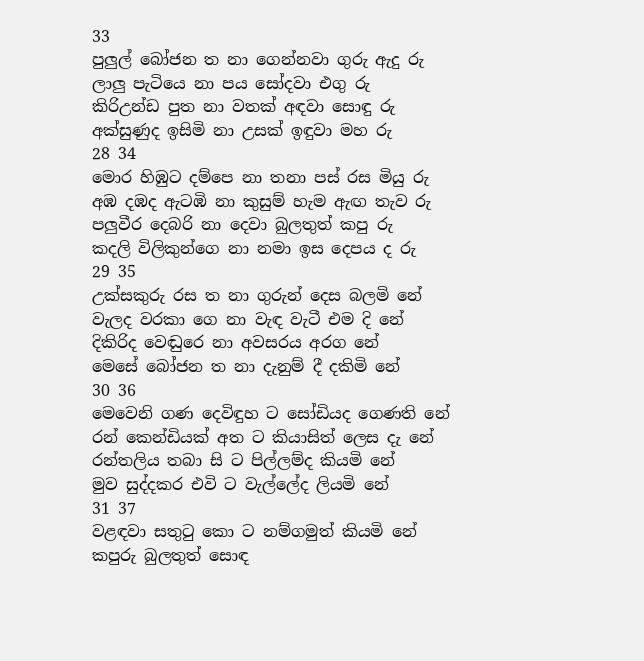33
පුලුල් බෝජන ත නා ගෙන්නවා ගුරු ඇදු රු
ලාලු පැටියෙ නා පය සෝදවා එගු රු
කිරිඋන්ඩ පුත නා වතක් අඳවා සොඳු රු
අක්සුණුද ඉසිමි නා උසක් ඉඳුවා මහ රු
28 34
මොර හිඹුට දම්පෙ නා තනා පස් රස මියු රු
අඹ දඹද ඇටඹි නා කුසුම් හැම ඇඟ තැව රු
පලුවීර දෙබරි නා දෙවා බුලතුත් කපු රු
කදලි විලිකුන්ගෙ නා නමා ඉස දෙපය ද රු
29 35
උක්සකුරු රස ත නා ගුරුන් දෙස බලමි නේ
වැලද වරකා ගෙ නා වැඳ වැටී එම දි නේ
දිකිරිද වෙඬුරෙ නා අවසරය අරග නේ
මෙසේ බෝජන ත නා දැනුම් දී දකිමි නේ
30 36
මෙවෙනි ගණ දෙවිඳුහ ට සෝඩියද ගෙණති නේ
රන් කෙන්ඩියක් අත ට කියාසිත් ලෙස දැ නේ
රන්තලිය තබා සි ට පිල්ලම්ද කියමි නේ
මුව සුද්දකර එවි ට වැල්ලේද ලියමි නේ
31 37
වළඳවා සතුටු කො ට නම්ගමුත් කියමි නේ
කපුරු බුලතුත් සොඳ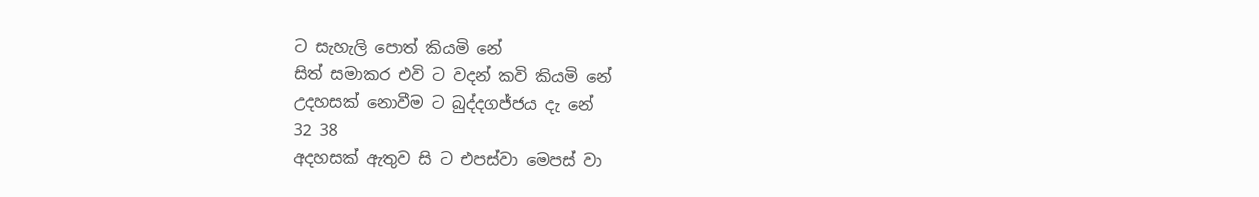ට සැහැලි පොත් කියමි නේ
සිත් සමාකර එවි ට වදන් කවි කියමි නේ
උදහසක් නොවීම ට බුද්දගජ්ජය දැ‍ නේ
32 38
අදහසක් ඇතුව සි ට එපස්වා මෙපස් වා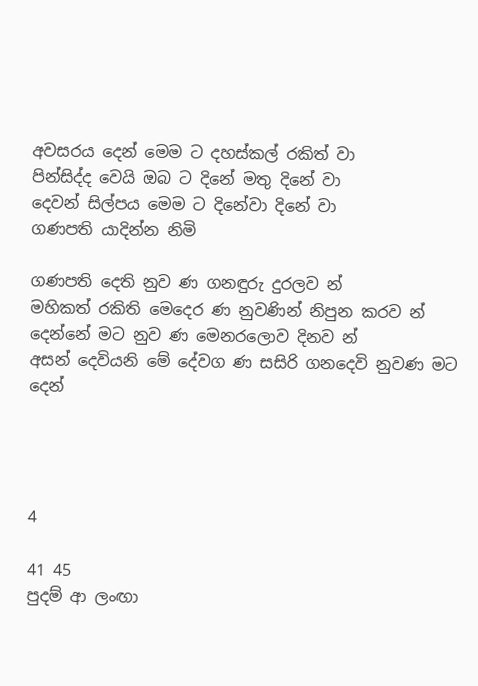අවසරය දෙන් මෙම ට දහස්කල් රකිත් වා
පින්සිද්ද වෙයි ඔබ ට දිනේ මතු දිනේ වා
දෙවන් සිල්පය මෙම ට දිනේවා දිනේ වා
ගණපති යාදින්න නිමි

ගණපති දෙති නුව ණ ගනඳුරු දුරලව න්
මහිකත් රකිති මෙදෙර ණ නුවණින් නිපුන කරව න්
දෙන්නේ මට නුව ණ මෙනරලොව දිනව න්
අසන් දෙවියනි මේ දේවග ණ සසිරි ගනදෙවි නුවණ මට දෙන්




4

41 45
පුදම් ආ ලංඟා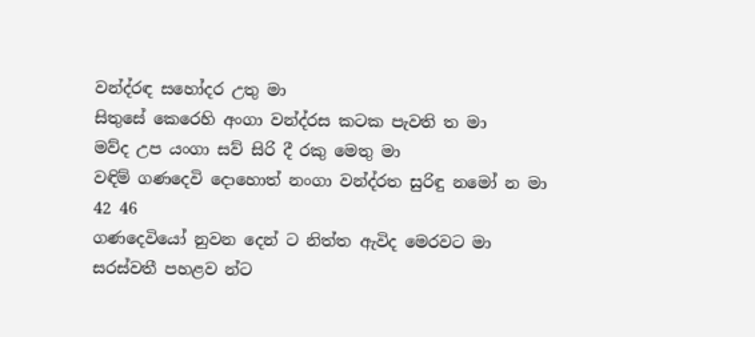වන්ද්රඳ සහෝදර උතු මා
සිතුසේ කෙරෙහි අංගා වන්ද්රස කටක පැවති ත මා
මව්ද උප යංගා සව් සිරි දී රකු මෙතු මා
වඳිම් ගණදෙවි දොහොත් නංගා වන්ද්රත සුරිඳු නමෝ න මා
42 46
ගණදෙවියෝ නුවන දෙන් ට නිත්ත ඇවිද මෙරවට මා
සරස්වතී පහළව න්ට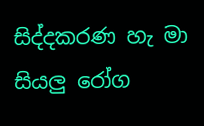සිද්දකරණ හැ මා
සියලු රෝග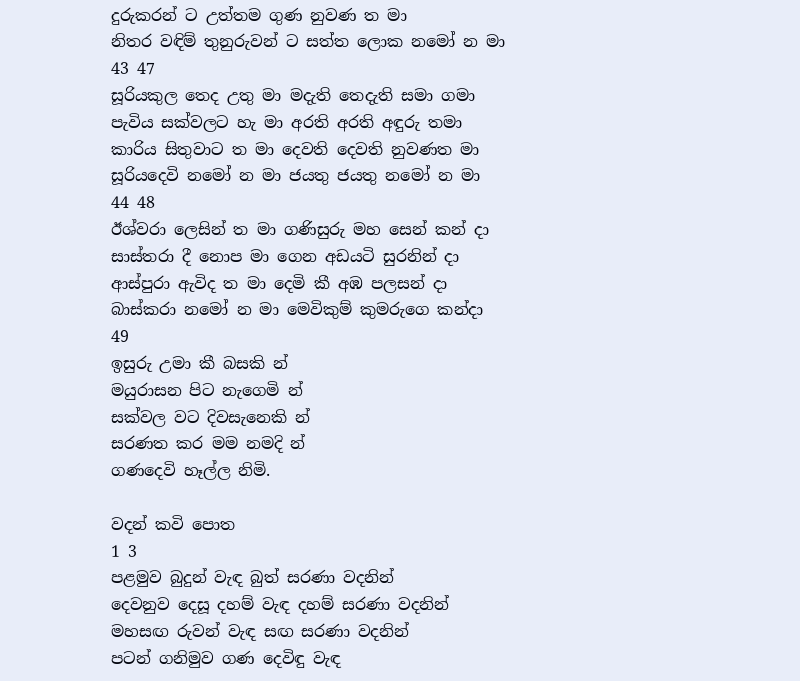දුරුකරන් ට උත්තම ගුණ නුවණ ත මා
නිතර වඳිම් තුනුරුවන් ට සත්ත ලොක නමෝ න මා
43 47
සූරියකුල තෙද උතු මා මදැති තෙදැති සමා ගමා
පැවිය සක්වලට හැ මා අරති අරති අඳුරු තමා
කාරිය සිතුවාට ත මා දෙවති දෙවති නුවණත මා
සූරියදෙවි ‍නමෝ න මා ජයතු ජයතු නමෝ න මා
44 48
ඊශ්වරා ලෙසින් ත මා ගණිසුරු මහ සෙන් කන් දා
සාස්තරා දී නොප මා ගෙන අඩයටි සුරනින් දා
ආස්පුරා ඇවිද ත මා දෙමි කී අඹ පලසන් දා
බාස්කරා නමෝ න මා මෙවිකුම් කුමරුගෙ කන්දා
49
ඉසුරු උමා කී බසකි න්
මයුරාසන පිට නැගෙමි න්
සක්වල වට දිවසැනෙකි න්
සරණත කර මම නමදි න්
ගණදෙවි හෑල්ල නිමි.

වදන් කවි පොත
1 3
පළමුව බුදුන් වැඳ බුත් සරණා වදනින්
දෙවනුව දෙසූ දහම් වැඳ දහම් සරණා වදනින්
මහසඟ රුවන් වැඳ සඟ සරණා වදනින්
පටන් ගනිමුව ගණ දෙවිඳු වැඳ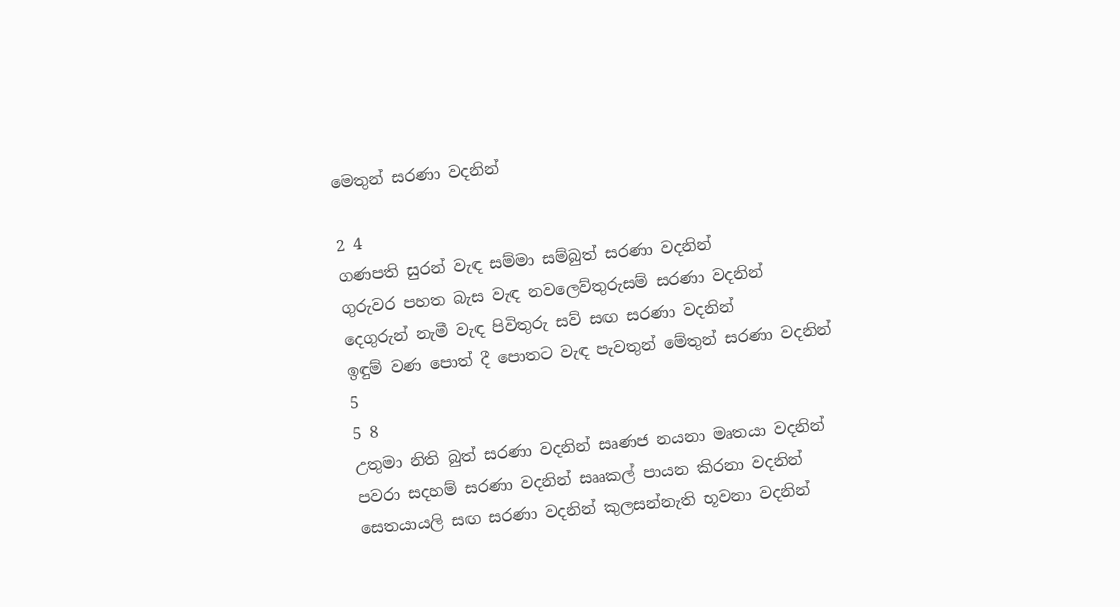මෙතුන් සරණා වදනින්

2 4
ගණපති සුරන් වැඳ සම්මා සම්බුත් සරණා වදනින්
ගුරුවර පහත බැස වැඳ නවලෙව්තුරුසම් සරණා වදනින්
දෙගුරුන් නැමී වැඳ පිවිතුරු සව් සඟ සරණා වදනින්
ඉඳුම් වණ පොත් දී පොතට වැඳ පැවතුන් මේතුන් සරණා වදනින්
5
5 8
උතුමා නිති බුත් සරණා වදනින් සෘණජ නයනා මෘතයා වදනින්
පවරා සදහම් සරණා වදනින් සෲකල් පායන කිරනා වදනින්
සෙතයායලි සඟ සරණා වදනින් කුලසන්නැති භූවනා වදනින්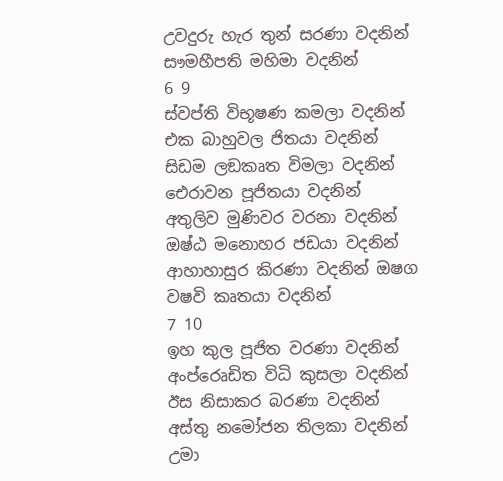උවදුරු හැර තුන් සරණා වදනින් සෟමහීපති මහිමා වදනින්
6 9
ස්වප්ති විභූෂණ කමලා වදනින් එක බාහුවල ජිතයා වදනින්
සිඩම ලඞකෘත විමලා වදනින් ඓරාවන පූජිතයා වදනින්
අතුලිව මුණිවර වරනා වදනින් ඔෂ්ඨ මනොහර ජඩයා වදනින්
ආහාහාසුර කිරණා වදනින් ඔෂග වෂවි කෘතයා වදනින්
7 10
ඉහ කුල පූජිත වරණා වදනින් අංප්රෙෘඩිත විධි කුසලා වදනින්
ඊස නිසාකර බරණා වදනින් අස්තු නමෝජන තිලකා වදනින්
උමා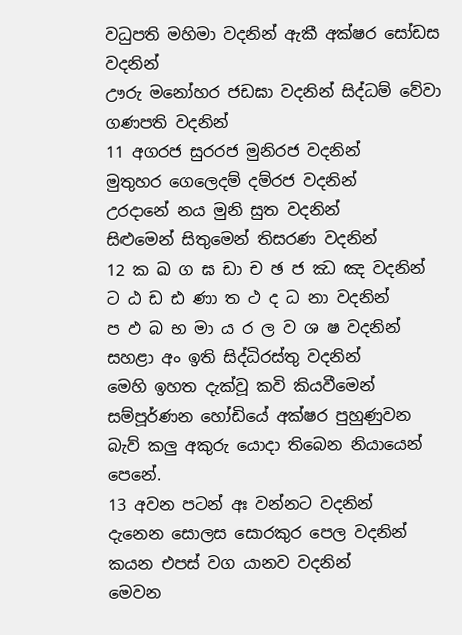වධුපති මහිමා වදනින් ඇකී අක්ෂර සෝඩස වදනින්
ඌරු මනෝහර ජඩඝා වදනින් සිද්ධම් වේවා ගණපති වදනින්
11 අගරජ සුරරජ මුනිරජ වදනින්
මුතුහර ගෙලෙදම් දම්රජ වදනින්
උරදානේ නය මුනි සුත වදනින්
සිළුමෙන් සිතුමෙන් තිසරණ වදනින්
12 ක ඛ ග ඝ ඩා ච ඡ ජ ඣ ඤ වදනින්
ට ඨ ඩ ඪ ණා ත ථ ද ධ නා වදනින්
ප ඵ බ භ මා ය ර ල ව ශ ෂ වදනින්
සහළා අං ඉති සිද්ධිරස්තු වදනින්
මෙහි ඉහත දැක්වූ කවි කියවීමෙන් සම්පූර්ණන හෝඩියේ අක්ෂර පුහුණුවන බැව් කලු අකුරු යොදා තිබෙන නියායෙන් පෙනේ.
13 අවන පටන් අඃ වන්නට වදනින්
දැනෙන සොලස සොරකුර පෙල වදනින්
කයන එපස් වග යානව වදනින්
මෙවන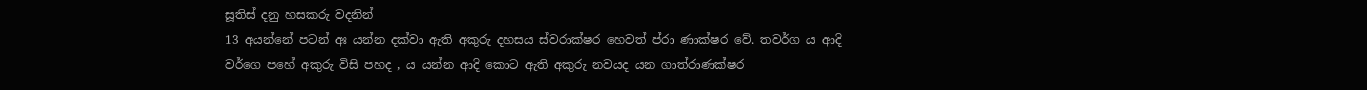සූතිස් දනු හසකරු වදනින්
13 අයන්නේ පටන් අඃ යන්න දක්වා ඇති අකුරු දහසය ස්වරාක්ෂර හෙවත් ප්රා ණාක්ෂර වේ. තවර්ග ය ආදි වර්ගෙ පහේ අකුරු විසි පහද , ය යන්න ආදි කොට ඇති අකුරු නවයද යන ගාත්රාණක්ෂර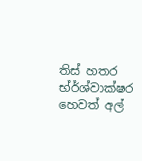තිස් හතර භ්ර්ශ්වාක්ෂර හෙවත් අල්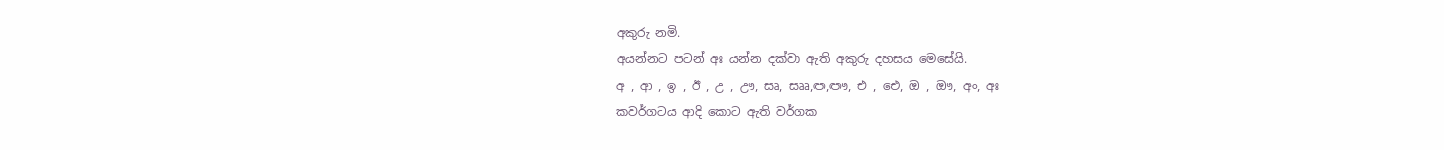අකුරු නමි.
අයන්නට පටන් අඃ යන්න දක්වා ඇති අකුරු දහසය මෙසේයි.
අ , ආ , ඉ , ඊ , උ , ඌ, සෘ, සෲ,ඏ,ඐ, එ , ඓ, ඔ , ඖ, අං, අඃ
කවර්ගටය ආදි කොට ඇති වර්ගක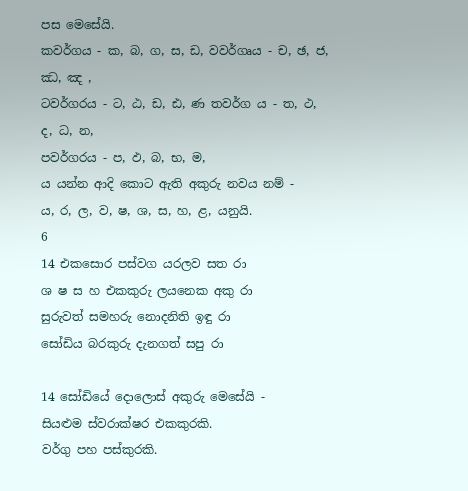පස මෙසේයි.
කවර්ග‍ය - ක, බ, ග, ස, ඩ, වවර්ගෘය - ච, ඡ, ජ, ඣ, ඤ ,
ටවර්ගරය - ට, ඨ, ඩ, ඪ, ණ තවර්ග ය - ත, ථ, ද, ධ, න,
පවර්ගරය - ප, ඵ, බ, භ, ම,
ය යන්න ආදි කොට ඇති අකුරු නවය නම් -
ය, ර, ල, ව, ෂ, ශ, ස, හ, ළ, යනුයි.
6
14 එකසොර පස්වග යරලව සත රා
ශ ෂ ස හ එකකුරු ලයනෙක අකු රා
සුරුවත් සමහරු නොදනිති ඉඳු රා
සෝඩිය බරකුරු දැනගත් සපු රා

14 සෝඩියේ දොලොස් අකුරු මෙසේයි -
සියළුම ස්වරාක්ෂර එකකුරකි.
වර්ගු පහ පස්කුරකි.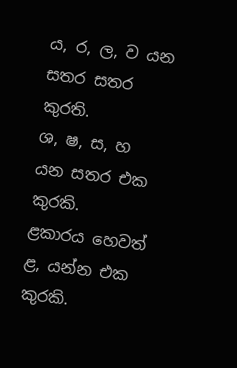ය, ර, ල, ව යන සතර සතර කුරති.
ශ, ෂ, ස, හ යන සතර එක කුරකි.
ළකාරය හෙවත් ළ, යන්න එක කුරකි.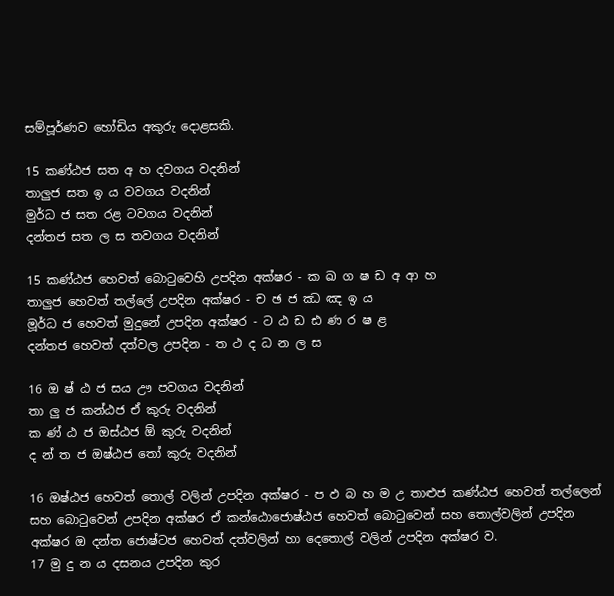සම්පූර්ණව හෝඩිය අකුරු දොළසකි.

15 කණ්ඨජ සත අ හ දවගය වදනින්
තාලුජ සත ඉ ය වවගය වදනින්
මුර්ධ ජ සත රළ ටවගය වදනින්
දන්තජ සත ල ස තවගය වදනින්

15 කණ්ඨජ හෙවත් බොටුවෙහි උපදින අක්ෂර - ක ඛ ග ෂ ඩ අ ආ හ
තාලුජ හෙවත් තල්ලේ උපදින අක්ෂර - ච ඡ ජ ඣ ඤ ඉ ය
මූර්ධ ජ හෙවත් මුදුනේ උපදින අක්ෂර - ට ඨ ඩ ඪ ණ ර ෂ ළ
දන්තජ හෙවත් දත්වල උපදින - ත ථ ද ධ න ල ස

16 ඔ ෂ් ඨ ජ සය ඌ පවගය වදනින්
තා ලු ජ කන්ඨජ ඒ කුරු වදනින්
ක ණ් ඨ ජ ඔස්ඨජ ඕ කුරු වදනින්
ද න් ත ජ ඔෂ්ඨජ තෝ කුරු වදනින්

16 ඔෂ්ඨජ හෙවත් තොල් වලින් උපදින අක්ෂර - ප ඵ බ හ ම උ තාළුජ කණ්ඨජ හෙවත් තල්ලෙන් සහ බොටුවෙන් උපදින අක්ෂර ඒ කන්ඨොජොෂ්ඨජ හෙවත් බොටුවෙන් සහ තොල්වලින් උපදින අක්ෂර ඔ දන්ත ජොෂ්ටජ හෙවත් දත්වලින් හා දෙතොල් වලින් උපදින අක්ෂර ව.
17 මු දු න ය දසනය උපදින කුර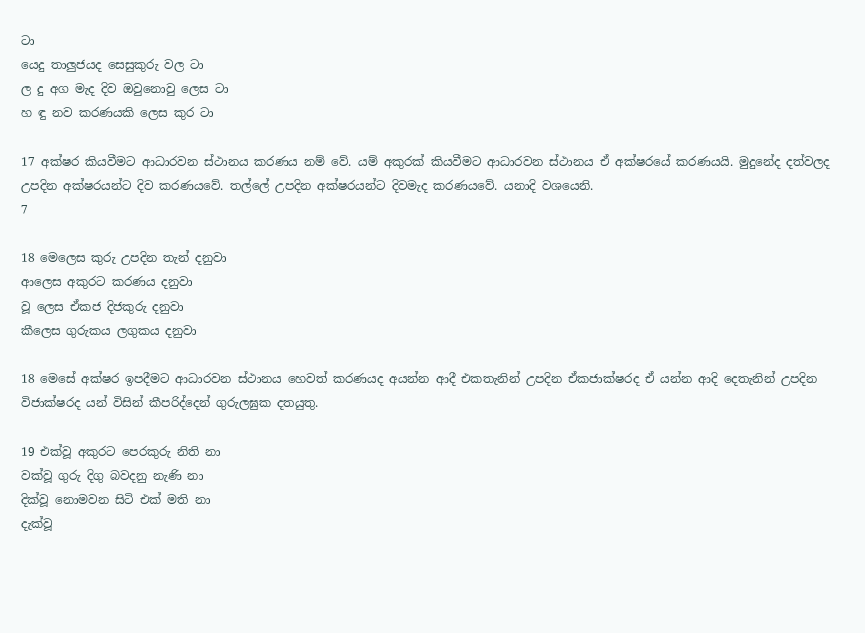ටා
යෙදු තාලුජයද සෙසුකුරු වල ටා
ල දු අග මැද දිව ඔවුනොවු ලෙස ටා
හ ඳු නව කරණයකි ලෙස කුර ටා

17 අක්ෂර කියවීමට ආධාරවන ස්ථානය කරණය නම් වේ. යම් අකුරක් කියවීමට ආධාරවන ස්ථානය ඒ අක්ෂරයේ කරණයයි. මුදුනේද දත්වලද උපදින අක්ෂරයන්ට දිව කරණයවේ. තල්ලේ උපදින අක්ෂරයන්ට දිවමැද කරණයවේ. යනාදි වශයෙනි.
7

18 මෙලෙස කුරු උපදින තැන් දනුවා
ආලෙස අකුරට කරණය දනුවා
වූ ලෙස ඒකජ දිජකුරු දනුවා
කීලෙස ගුරුකය ලගුකය දනුවා

18 මෙසේ අක්ෂර ඉපදීමට ආධාරවන ස්ථානය හෙවත් කරණයද අයන්න ආදී එකතැනින් උපදින ඒකජාක්ෂරද ඒ යන්න ආදි දෙතැනින් උපදින විජාක්ෂරද යන් විසින් කීපරිද්දෙන් ගුරුලඝුක දතයුතු.

19 එක්වූ අකුරට පෙරකුරු නිති නා
වක්වූ ගුරු දිගු බවදනු නැණි නා
දික්වූ නොමවන සිටි එක් මති නා
දැක්වූ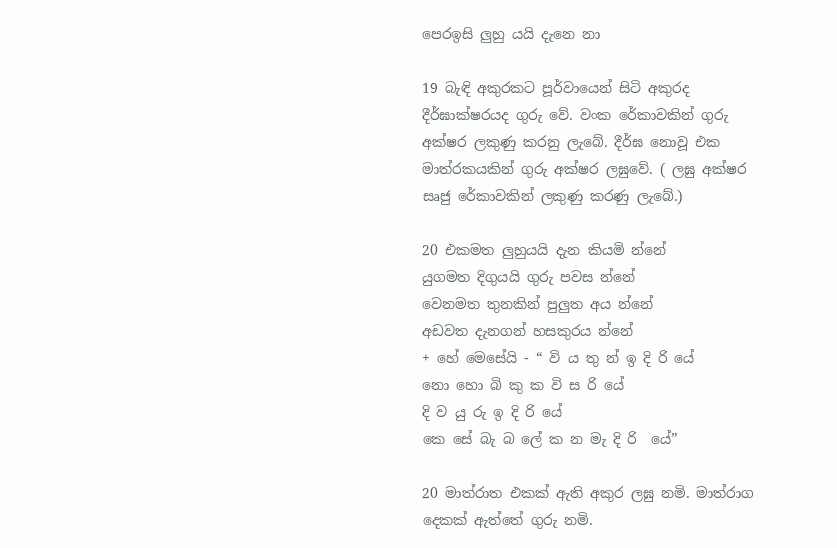පෙරඉසි ලුහු යයි දැනෙ නා

19 බැඳි අකුරකට පූර්වායෙන් සිටි අකුරද දීර්ඝාක්ෂරයද ගුරු වේ. වංක රේකාවකින් ගුරු අක්ෂර ලකුණු කරනු ලැබේ. දීර්ඝ නොවූ එක මාත්රකයකින් ගුරු අක්ෂර ලඝුවේ. ( ලඝු අක්ෂර සෘජු රේකාවකින් ලකුණු කරණු ලැබේ.)

20 එකමත ලුහුයයි දැන කියමි න්නේ
යුගමත දිගුයයි ගුරු පවස න්නේ
වෙනමත තුනකින් පුලුත අය න්නේ
අඩවත දැනගන් හසකුරය න්නේ
+ හේ මෙසේයි - “ වි ය තු න් ඉ දි රි යේ
නො හො බි කු ක වි ස රි යේ
දි ව යු රු ඉ දි රි යේ
කෙ සේ බැ බ ලේ ක න මැ දි රි ‍ යේ”

20 මාත්රාත එකක් ඇති අකුර ලඝු නමි. මාත්රාග දෙකක් ඇත්තේ ගුරු නමි.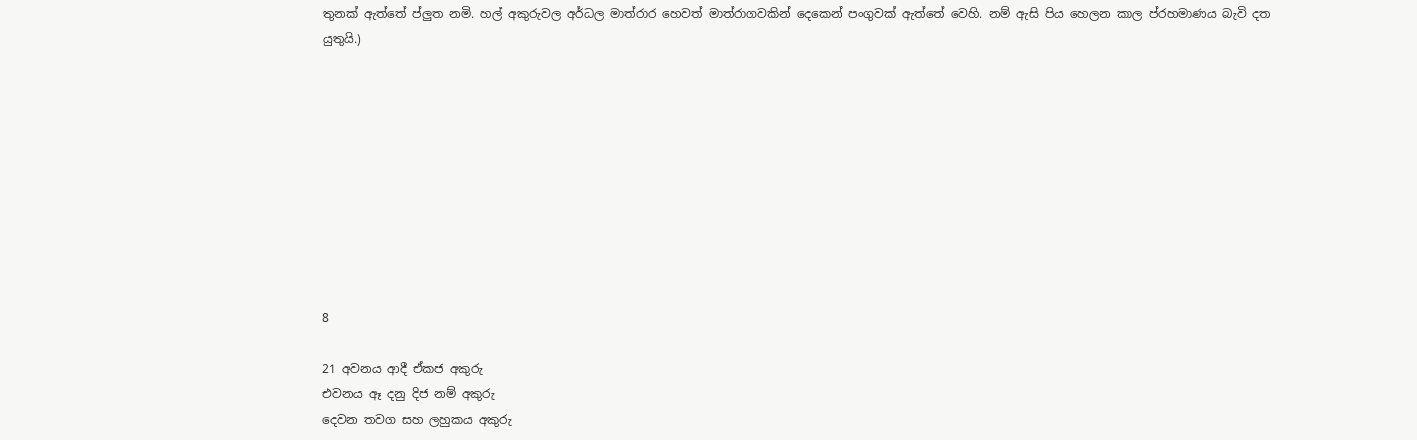තුනක් ඇත්තේ ප්ලුත නමි. හල් අකුරුවල අර්ධල මාත්රාර හෙවත් මාත්රාගවකින් දෙකෙන් පංගුවක් ඇත්තේ වෙහි. නම් ඇසි පිය හෙලන කාල ප්රහමාණය බැවි දත යුතුයි.)










8

21 අවනය ආදී ඒකජ අකුරු
එවනය ඈ දනු දිජ නම් අකුරු
දෙවන තවග සහ ලහුකය අකුරු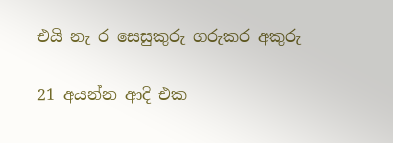එයි නැ ර සෙසුකුරු ගරුකර අකුරු

21 අයන්න ආදි එක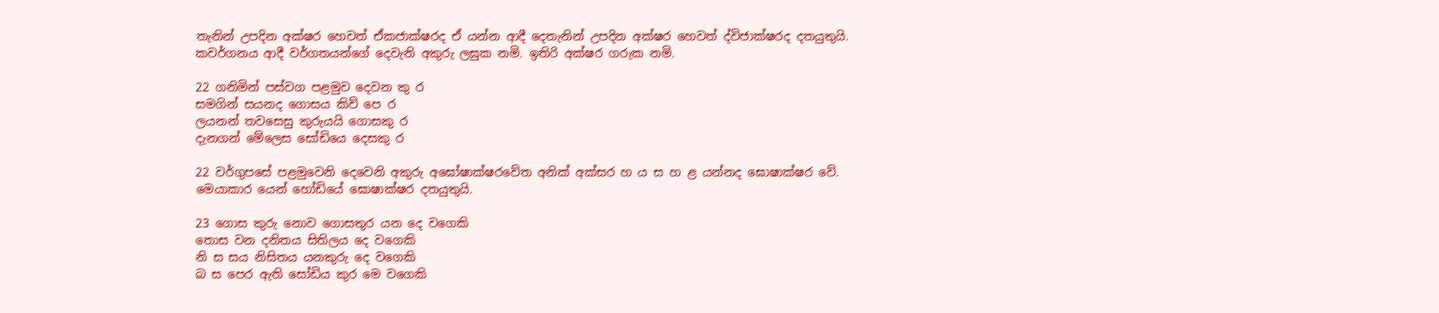තැනින් උපදින අක්ෂර හෙවත් ඒකජාක්ෂරද ඒ යන්න ආදී දෙතැනින් උපදින අක්ෂර හෙවත් ද්විජාක්ෂරද දතයුතුයි. කවර්ගනය ආදී වර්ගතයන්ගේ දෙවැනි අකුරු ලඝුක නමි. ඉතිරි අක්ෂර ගරුක නමි.

22 ගනිමින් පස්වග පළමුව දෙවන කු ර
සමගින් සයනද ගොසය කිව් පෙ ර
ලයනන් තවසෙසු කුරුයයි ගොසකු ර
දැනගන් මේලෙස සෝඩියෙ දෙසකු ර

22 වර්ගුපසේ පළමුවෙනි දෙවෙනි අකුරු අඝෝෂාක්ෂරවේත අනික් අක්සර හ ය ස හ ළ යන්නද ඝොෂාක්ෂර වේ. මෙයාකාර යෙන් හෝඩියේ ඝොෂාක්ෂර දතයුතුයි.

23 ගොස කුරු නොව ගොසතුර යන දෙ වගෙකි
තොස වන දනිතය සිතිලය දෙ වගෙකි
නි ස සය නිසිතය යනකුරු දෙ වගෙකි
බ ස පෙර ඇති සෝඩිය කුර මෙ වගෙකි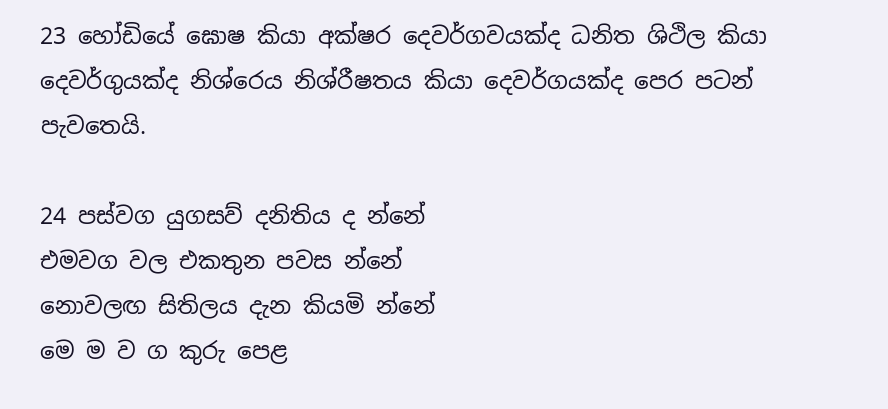23 හෝඩියේ ඝොෂ කියා අක්ෂර දෙවර්ගවයක්ද ධනිත ශිථිල කියා දෙවර්ගුයක්ද නිශ්රෙය නිශ්රීෂතය කියා දෙවර්ග‍යක්ද පෙර පටන් පැවතෙයි.

24 පස්වග යුගසව් දනිතිය ද න්නේ
එමවග වල එකතුන පවස න්නේ
නොවලඟ සිතිලය දැන කියමි ‍න්නේ
මෙ ම ව ග කුරු පෙළ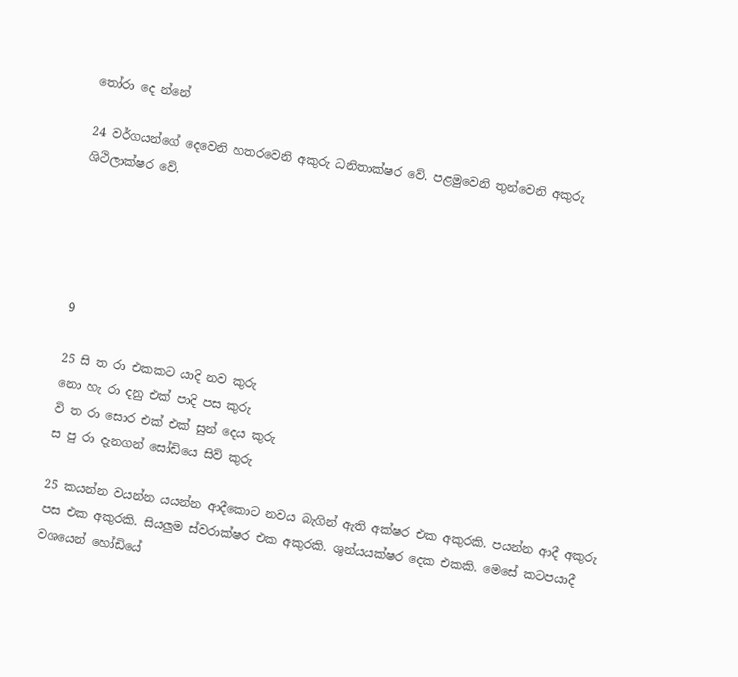තෝරා දෙ න්නේ

24 වර්ගයන්ගේ දෙවෙනි හතරවෙනි අකුරු ධනිතාක්ෂර වේ. පළමුවෙනි තුන්වෙනි අකුරු ශිථිලාක්ෂර වේ.





9

25 සි ත රා එකකට යාදි නව කුරු
නො හැ රා දනු එක් පාදි පස කුරු
වි ත රා සොර එක් එක් සුන් දෙය කුරු
ස පු රා දැනගන් සෝඩියෙ සිව් කුරු

25 කයන්න වයන්න යයන්න ආදීකොට නවය බැගින් ඇති අක්ෂර එක අකුරකි. පයන්න ආදී අකුරු පස එක අකුරකි. සියලුම ස්වරාක්ෂර එක අකුරකි. ශුන්යයක්ෂර දෙක එකකි. මෙසේ කටපයාදී වශයෙන් හෝඩියේ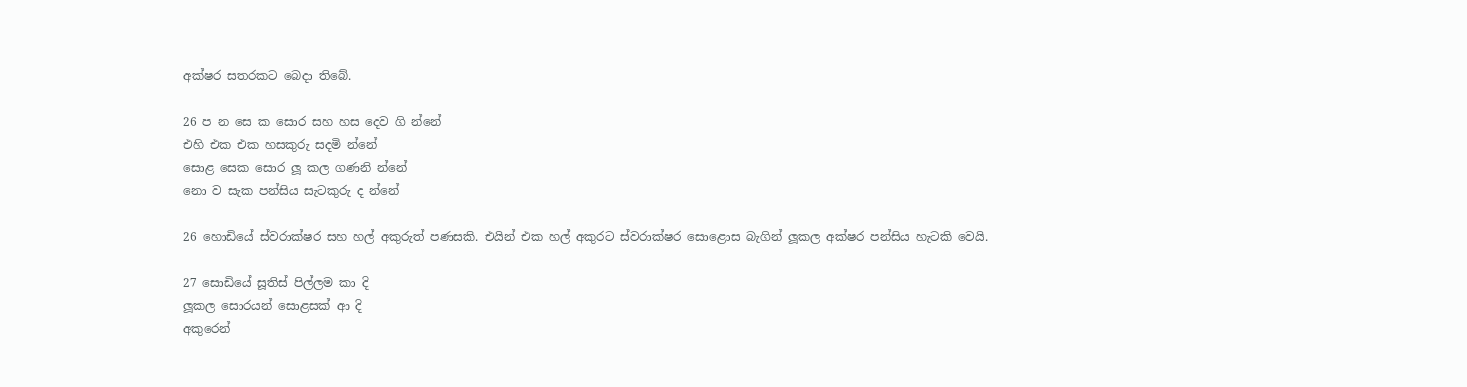අක්ෂර සතරකට බෙදා තිබේ.

26 ප න සෙ ක සොර සහ හස දෙව ගි න්නේ
එහි එක එක හසකුරු සදමි න්නේ
සොළ සෙක සොර ලූ කල ගණනි න්නේ
නො ව සැක පන්සිය සැටකුරු ද න්නේ

26 හොඩියේ ස්වරාක්ෂර සහ හල් අකුරුත් පණසකි. එයින් එක හල් අකුරට ස්වරාක්ෂර සොළොස බැගින් ලූකල අක්ෂර පන්සිය හැටකි වෙයි.

27 සොඩියේ සූතිස් පිල්ලම කා දි
ලූකල සොරයන් සොළසක් ආ දි
අකුරෙන්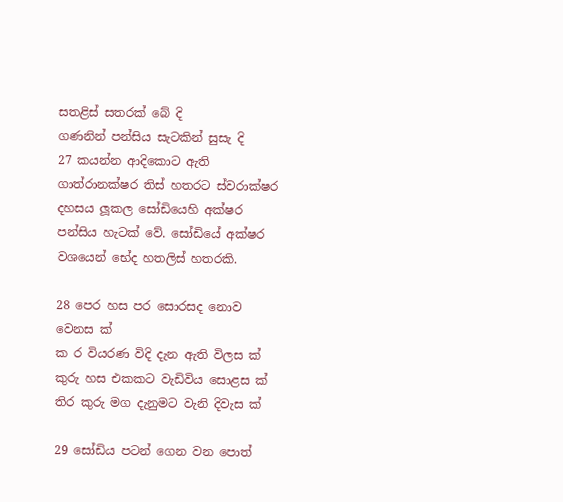සතළිස් සතරක් බේ දි
ගණනින් පන්සිය සැටකින් සුසැ දි
27 කයන්න ආදිකොට ඇති ගාත්රානක්ෂර තිස් හතරට ස්වරාක්ෂර දහසය ලූකල සෝඩියෙහි අක්ෂර පන්සිය හැටක් වේ. සෝඩියේ අක්ෂර වශයෙන් භේද හතලිස් හතරකි.

28 පෙර හස පර සොරසද නොව වෙනස ක්
ක ර වියරණ විදි දැන ඇති විලස ක්
කුරු හස එකකට වැඩිවිය සොළස ක්
තිර කුරු මග දැනුමට වැනි දිවැස ක්

29 සෝඩිය පටන් ගෙන වන පොත්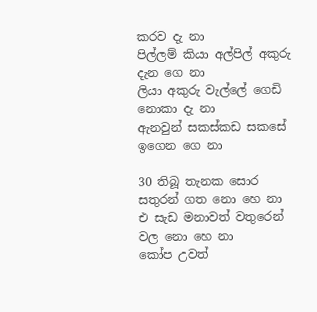කරව දැ නා
පිල්ලම් කියා අල්පිල් අකුරු දැන ගෙ නා
ලියා අකුරු වැල්ලේ ගෙඩි නොකා දැ නා
ඇනවුන් සකස්කඩ සකසේ ඉගෙන ගෙ නා

30 තිබූ තැනක සොර සතුරන් ගත නො හෙ නා
එ සැඩ මනාවත් වතුරෙන් වල නො හෙ නා
කෝප උවත්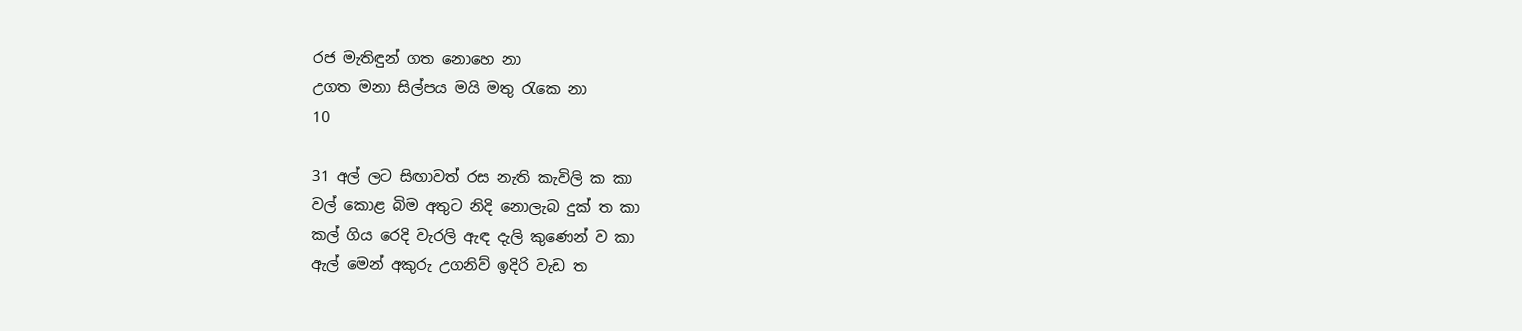රජ මැතිඳුන් ගත නොහෙ නා
උගත මනා සිල්පය මයි මතු රැකෙ නා
10

31 අල් ලට සිඟාවත් රස නැති කැවිලි ක කා
වල් කොළ බිම අතුට නිදි නොලැබ දුක් ත කා
කල් ගිය රෙදි වැරලි ඇඳ දැලි කුණෙන් ව කා
ඇල් මෙන් අකුරු උගනිව් ඉදිරි වැඩ ත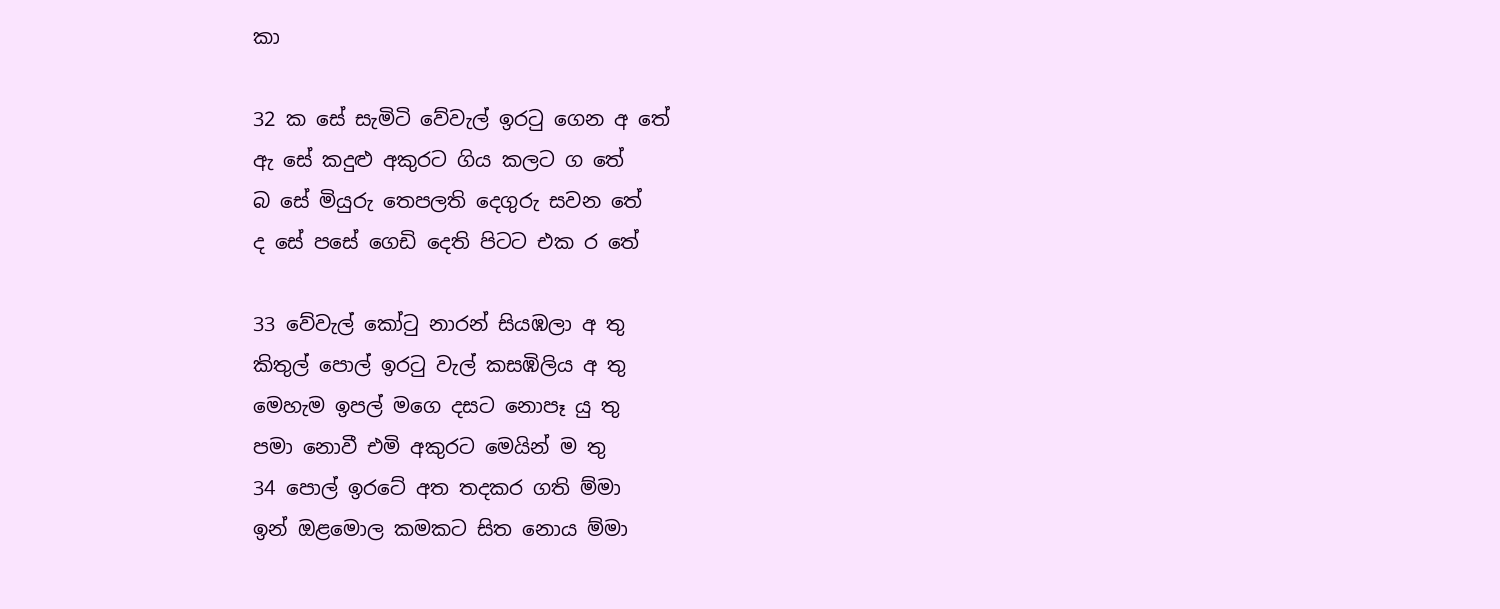කා

32 ක සේ සැමිටි වේවැල් ඉරටු ගෙන අ තේ
ඇ සේ කදුළු අකුරට ගිය කලට ග තේ
බ සේ මියුරු තෙපලති දෙගුරු සවන තේ
ද සේ පසේ ගෙඩි දෙති පිටට එක ර තේ

33 වේවැල් කෝටු නාරන් සියඹලා අ තු
කිතුල් පොල් ඉරටු වැල් කසඹිලිය අ තු
මෙහැම ඉපල් මගෙ දසට නොපෑ යු තු
පමා නොවී එමි අකුරට මෙයින් ම තු
34 පොල් ඉරටේ අත තදකර ගති ම්මා
ඉන් ඔළමොල කමකට සිත නොය ම්මා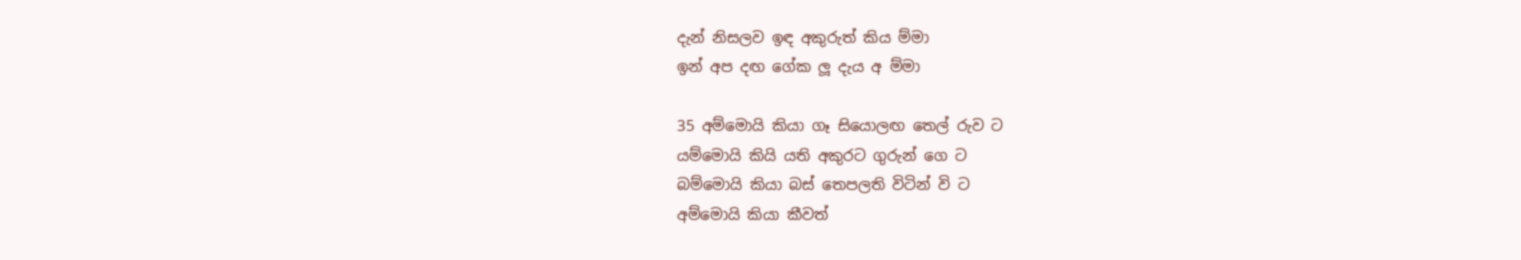දැන් නිසලව ඉඳ අකුරුත් කිය ම්මා
ඉන් අප දඟ ගේක ලූ දැය අ ම්මා

35 අම්මොයි කියා ගෑ සියොලඟ තෙල් රුව ට
යම්මොයි කියි යති අකුරට ගුරුන් ගෙ ට
බම්මොයි කියා බස් තෙපලති විටින් වි ට
අම්මොයි කියා කීවත්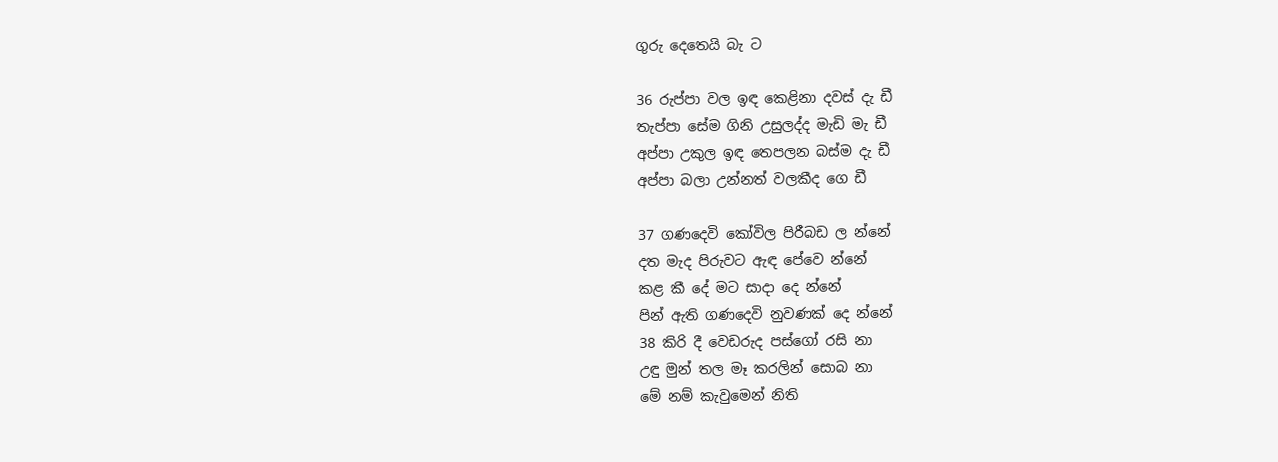ගුරු දෙතෙයි බැ ට

36 රුප්පා වල ඉඳ කෙළිනා දවස් දැ ඩී
තැප්පා සේම ගිනි උසුලද්ද මැඩි මැ ඩී
අප්පා උකුල ඉඳ තෙපලන බස්ම දැ ඩී
අප්පා බලා උන්නත් වලකීද ගෙ ඩී

37 ගණදෙවි කෝවිල පිරීබඩ ල න්නේ
දත මැද පිරුවට ඇඳ පේවෙ න්නේ
කළ කී දේ මට සාදා දෙ න්නේ
පින් ඇති ගණදෙවි නුවණක් දෙ න්නේ
38 කිරි දී වෙඩරුද පස්ගෝ රසි නා
උඳු මුන් තල මෑ කරලින් සොබ නා
මේ නම් කැවුමෙන් නිති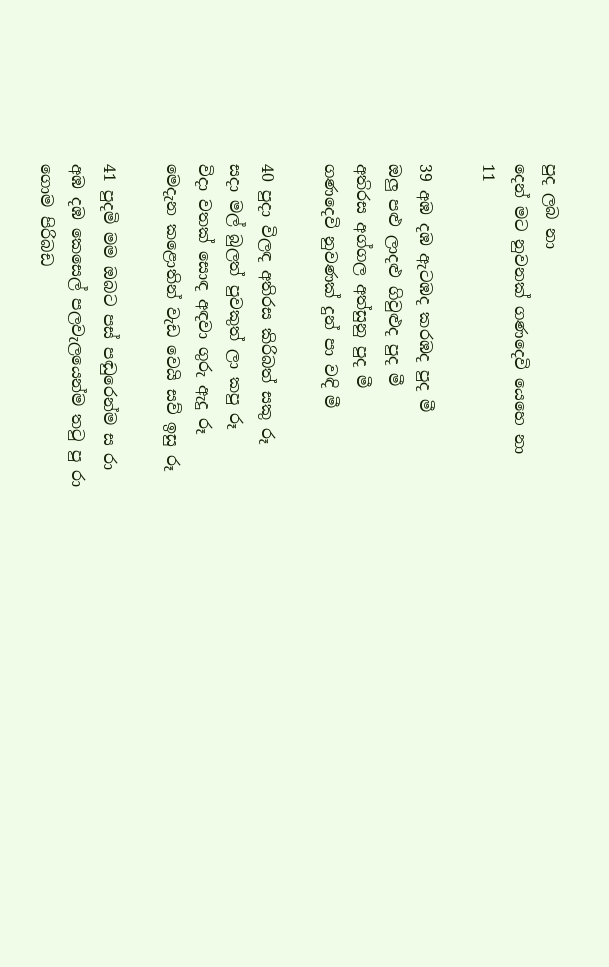පුද ලබ නා
දෙන් මට නුවනක් ගණදෙවි යෙහෙ නා
11

39 අඹ දඹ ඇටඹද කරඹද පුද මී
ඔලු පළු ලාදළු ගිවුළුද පුද මී
අත‍ිරස අග්ගල අත්සුනු පුද මී
ගණදෙවි නුවණක් දුන් පා වඳි මී

40 පුදා විලඳ අතිරස කිරිබත් සකු රූ
සදා මල් බුලත් පුවකුත් ලා කපු රූ
විදා වතක් සොඳ අඳවා ගුරු ඇදු රූ
මෙදැන ‍කළොතින් වැඩ වෙයි සව් ඉසු රූ

41 පුදමි මම ඔබට පස් පඬුරෙන්ම ස රා
අඹ දඹ කෙසෙල් පලවැලයෙන්ම තටු පු රා
ගොම පිරිබඩ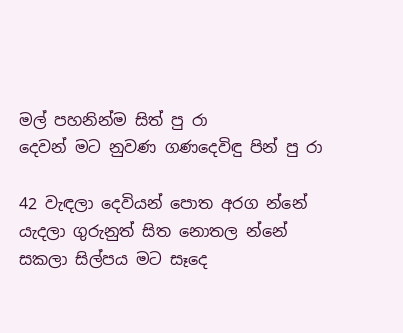මල් පහනින්ම සිත් පු රා
දෙවන් මට නුවණ ගණදෙවිඳු පින් පු රා

42 වැඳලා දෙවියන් පොත අරග න්නේ
යැදලා ගුරුනුත් සිත නොතල න්නේ
සකලා සිල්පය මට සෑදෙ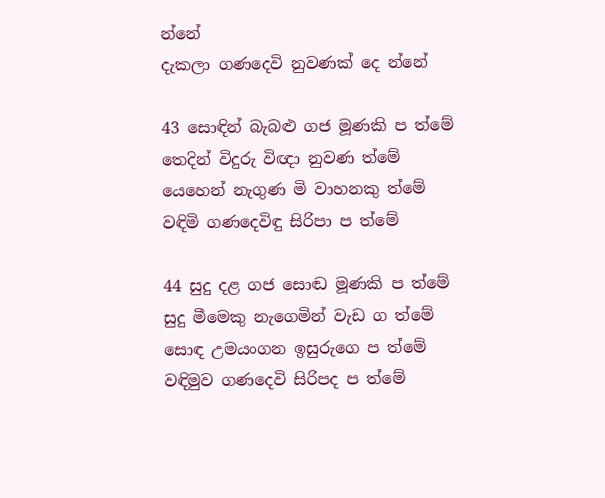න්නේ
දැකලා ගණදෙවි නුවණක් දෙ න්නේ

43 සොඳින් බැබළු ගජ මූණකි ප ත්මේ
තෙදින් විදුරු විඥා නුවණ ත්මේ
යෙහෙන් නැගුණ මි වාහනකු ත්මේ
වඳිමි ගණදෙවිඳු සිරිපා ප ත්මේ

44 සුදු දළ ගජ සොඬ මූණකි ප ත්මේ
සුදු මීමෙකු නැගෙමින් වැඩ ග ත්මේ
සොඳ උමයංගන ඉසුරුගෙ ප ත්මේ
වඳිමුව ගණදෙවි සිරිපද ප ත්මේ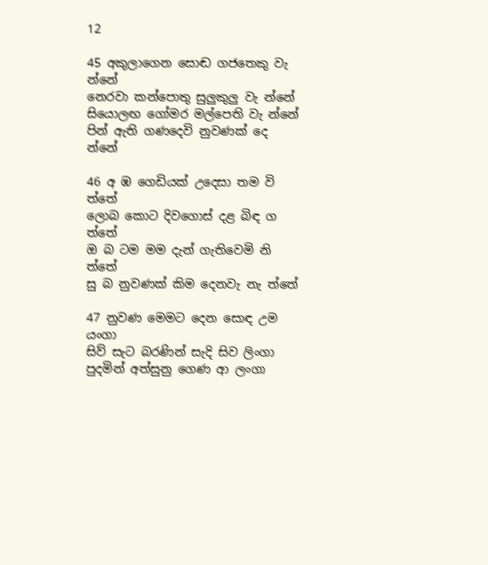12

45 අකුලාගෙන සොඬ ගජතෙකු වැ න්නේ
නෙරවා කන්පොතු සුලුකුලු වැ න්නේ
සියොලඟ ගෝමර මල්පෙති වැ න්නේ
පින් ඇති ගණදෙවි නුවණක් දෙ න්නේ

46 අ ඹ ගෙඩියක් උදෙසා තම වි ත්තේ
ලොබ කොට දිවගොස් දළ බිඳ ග ත්තේ
ඔ බ ටම මම දැන් ගැතිවෙමි නි ත්තේ
සු බ නුවණක් කිම දෙනවැ නැ ත්තේ

47 නුවණ මෙමට දෙන සොඳ උම යංගා
සිව් සැට බරණින් සැදි සිව ලිංගා
පුදමින් අත්සුනු ගෙණ ආ ලංගා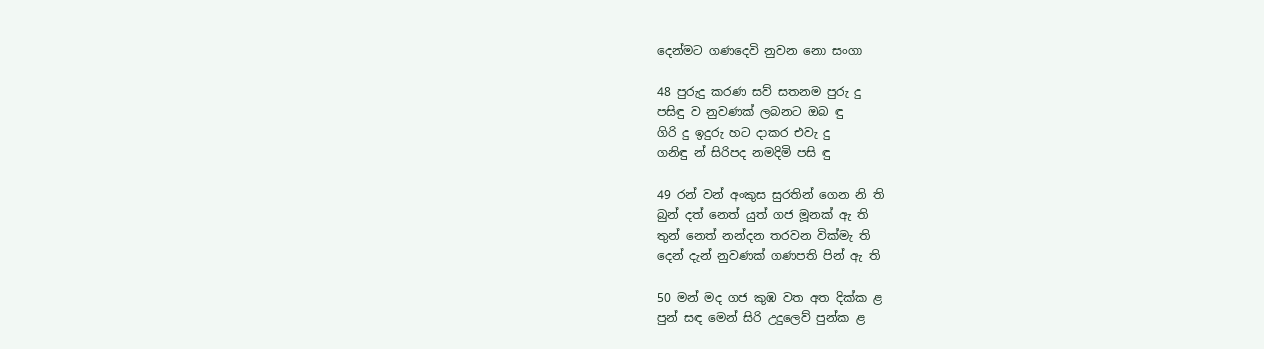දෙන්මට ගණදෙවි නුවන නො සංගා

48 පුරුදු කරණ සව් සතනම පුරු දු
පසිඳු ව නුවණක් ලබනට ඔබ ඳු
ගිරි දු ඉදුරු හට දාකර එවැ දු
ගනිඳු න් සිරිපද නමදිමි පසි ඳු

49 රන් වන් අංකුස සුරතින් ගෙන නි ති
බුන් දත් නෙත් යුත් ගජ මූනක් ඇ ති
තුන් නෙත් නන්දන තරවන වික්මැ ති
දෙන් දැන් නුවණක් ගණපති පින් ඇ ති

50 මන් මද ගජ කුඹ වත අත දික්ක ළ
පුන් සඳ මෙන් සිරි උදුලෙව් පුන්ක ළ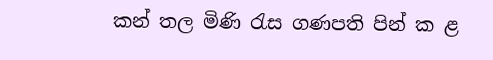කන් තල මිණි රැස ගණපති පින් ක ළ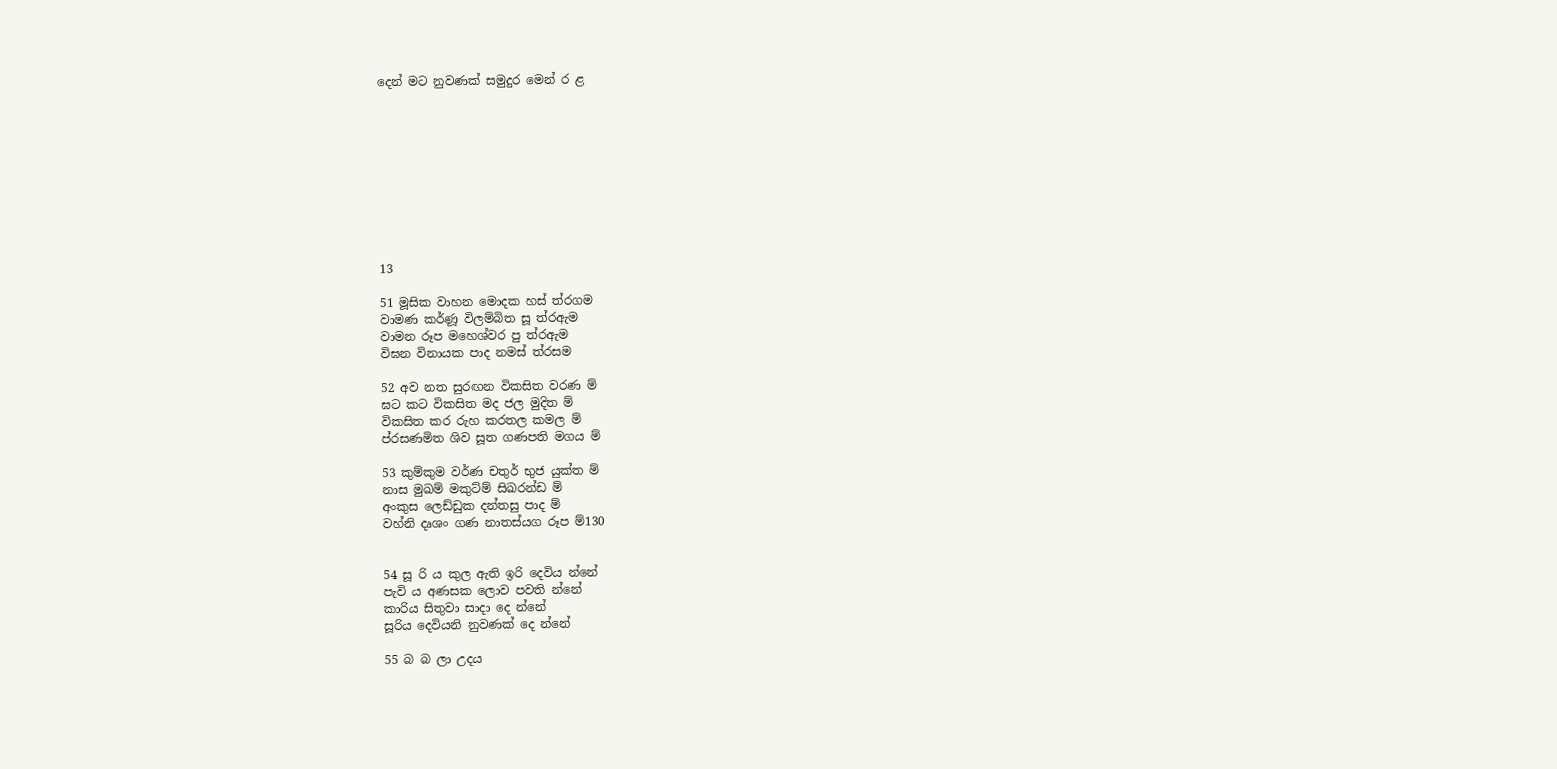දෙන් මට නුවණක් සමුදුර මෙන් ර ළ










13

51 මූසික වාහන මොදක හස් ත්රගම
වාමණ කර්ණූ විලම්බිත සූ ත්රඇම
වාමන රූප ‍මහෙශ්වර පු ත්රඇම
විඝන විනායක පාද නමස් ත්රසම

52 අව නත සුරඟන විකසිත වරණ ම්
ඝට කට විකසිත මද ජල මුදිත ම්
විකසිත කර රුහ කරතල කමල ම්
ප්රසණමිත ශිව සූත ගණපති මගය ම්

53 කුම්කුම වර්ණ චතුර් භුජ යුක්ත ම්
නාස මුඛම් මකුට්ම් සිඛරන්ඩ ම්
අංකුස ලෙඩ්ඩුක දන්තසු පාද ම්
වහ්නි දෘශං ගණ නාතස්යග රූප ම්130


54 සූ රි ය කුල ඇති ඉරි දෙවිය න්නේ
පැවි ය අණසක ලොව පවති න්නේ
කාරිය සිතුවා සාදා දෙ න්නේ
සූරිය දෙවියනි නුවණක් දෙ න්නේ

55 බ බ ලා උදය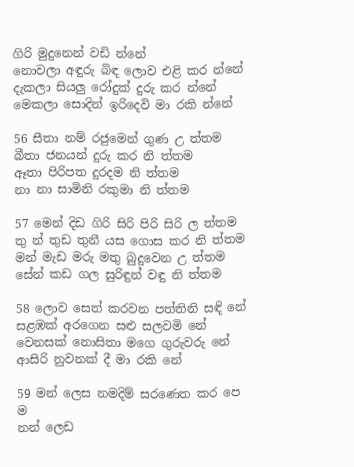ගිරි මුදුනෙන් වඩි න්නේ
නොවලා අඳුරු බිඳ ලොව එළි කර න්නේ
දැකලා සියලු රෝදුක් දුරු කර න්නේ
මෙකලා සොදින් ඉරිදෙවි මා රකි න්නේ

56 සීතා නම් රජුමෙන් ගුණ උ ත්තම
බීතා ජනයන් දුරු කර නි ත්තම
ඈතා පිරිපත දුරදම නි ත්තම
නා නා සාමිනි රකුමා නි ත්තම

57 මෙන් දිඩ ගිරි සිරි පිරි සිරි ල ත්තම
තු න් තුඩ තුනී යස ගොස කර නි ත්තම
මන් මැඩ මරු මතු බුදුවෙන උ ත්තම
සේන් කඩ ගල සුරිඳුන් වඳු නි ත්තම

58 ලොව සෙත් කරවන පත්තිනි සඳි නේ
සළඹක් අරගෙන සළු සලවමි නේ
වෙනසක් නොසිතා ‍මගෙ ගුරුවරු නේ
ආසිරි නුවනක් දී මා රකි නේ

59 මන් ලෙස නමදිම් සරණෙත කර පෙ ම
නන් ලෙඩ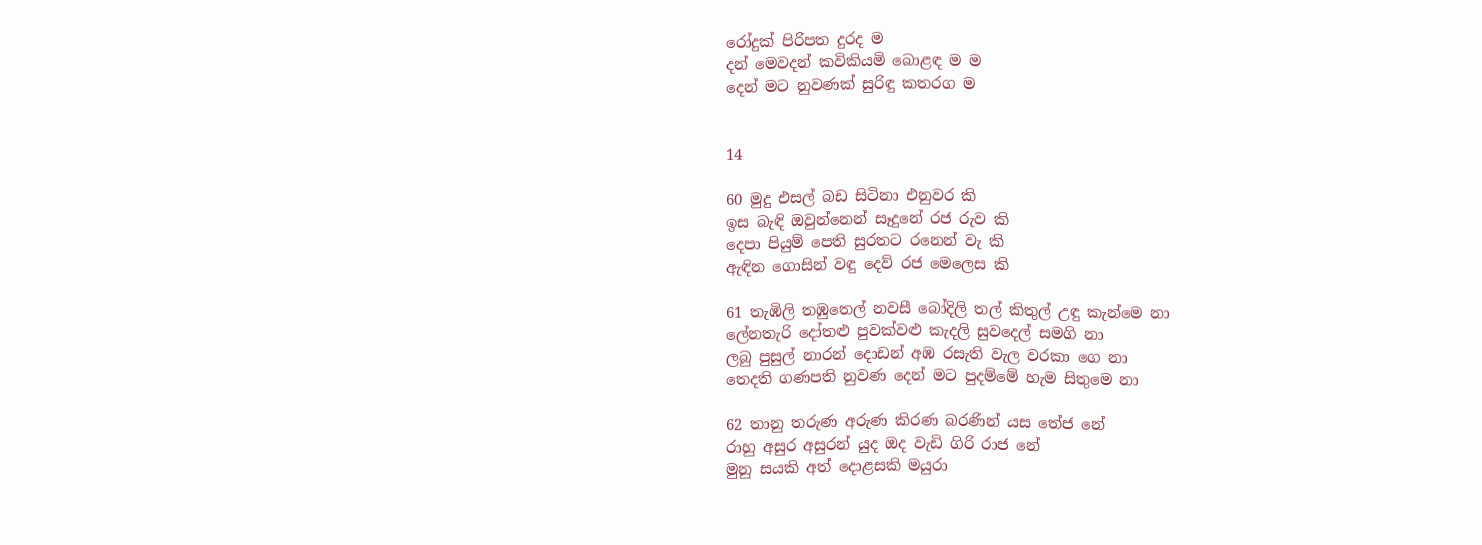රෝදුක් පිරිපත දුරද ම
දන් මෙවදන් කවිකියමි බොළඳ ම ම
දෙන් මට නුවණක් සුරිඳු කතරග ම


14

60 මුදු එසල් බඩ සිටිනා එනුවර කි
ඉස බැඳි ඔවුන්නෙන් සෑදුනේ රජ රුව කි
දෙපා පියුම් පෙති සුරතට රනෙන් වැ කි
ඇඳින ගොසින් වඳු දෙව් රජ මෙලෙස කි

61 තැඹිලි තඹුතෙල් නවසී බෝදිලි තල් කිතුල් උඳු කැන්මෙ නා
ලේනතැරි දෝතළු පුවක්වළු කැදලි සුවදෙල් සමගි නා
ලබු පුසුල් නාරන් දොඩන් අඹ රසැති වැල වරකා ගෙ නා
තෙදති ගණපති නුවණ දෙන් මට පුදම්මේ හැම සිතුමෙ නා

62 තානු තරුණ අරුණ කිරණ බරණින් යස තේජ නේ
රාහු අසුර අසුරන් යුද ඔද වැඩි ගිරි රාජ නේ
මුනු සයකි අත් දොළසකි මයුරා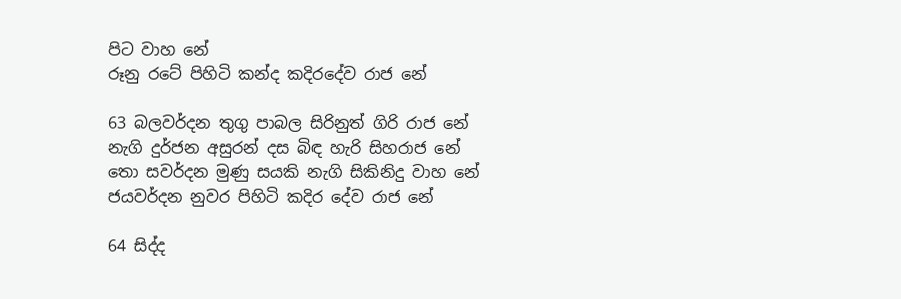පිට වාහ නේ
රූනු රටේ පිහිටි කන්ද කදිරදේව රාජ නේ

63 බලවර්දන තුගු පාබල සිරිනුත් ගිරි රාජ නේ
නැගි දුර්ජන අසුරන් දස බිඳ හැරි සිහරාජ නේ
තො සවර්දන මුණු සයකි නැගි සිකිනිදු ‍වාහ නේ
ජයවර්දන නුවර පිහිටි කදිර දේව රාජ නේ

64 සිද්ද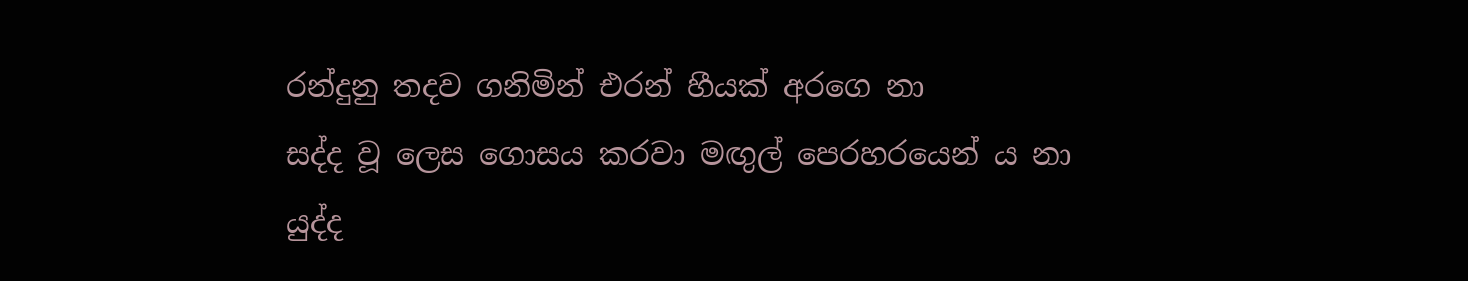රන්දුනු තදව ගනිමින් එරන් හීයක් අරගෙ නා
සද්ද වූ ලෙස ගොසය කරවා මඟුල් පෙරහරයෙන් ය නා
යුද්ද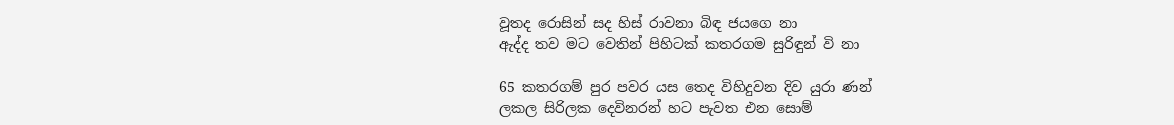වූතද රොසින් සද හිස් රාවනා බිඳ ජයගෙ නා
ඇද්ද තව මට වෙතින් පිහිටක් කතරගම සුරිඳුන් වි නා

65 කතරගම් පුර පවර යස තෙද විහිදුවන දිව යුරා ණන්
ලකල සිරිලක දෙවිනරන් හට පැවත එන සොම්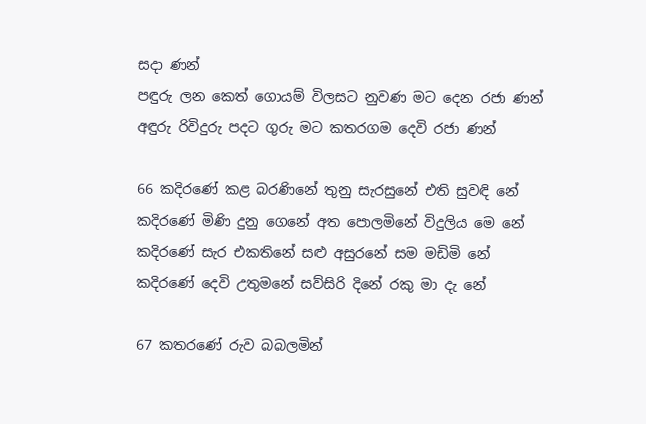සදා ණන්
පඳුරු ලන කෙත් ගොයම් විලසට නුවණ මට දෙන රජා ණන්
අඳුරු රිවිදුරු පදට ගුරු මට කතරගම දෙවි රජා ණන්

66 කදිරණේ කළ බරණිනේ තුනු සැරසුනේ එති සුවඳි නේ
කදිරණේ මිණි දුනු ගෙනේ අත පොලමිනේ විදුලිය මෙ නේ
කදිරණේ සැර එකතිනේ සළු අසුරනේ සම මඩිමි නේ
කදිරණේ දෙවි උතුමනේ සව්සිරි දිනේ රකු මා දැ නේ

67 කතරණේ රුව බබලමින්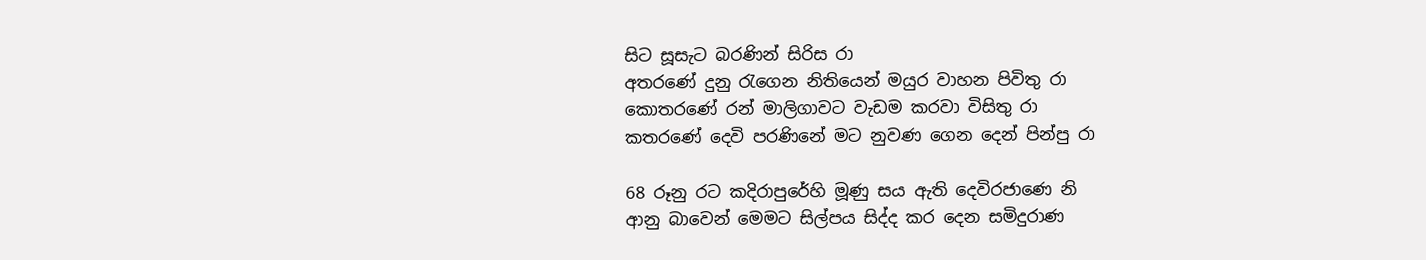සිට සූසැට බරණින් සිරිස රා
අතරණේ දුනු රැගෙන නිතියෙන් මයුර වාහන පිවිතු රා
කොතරණේ රන් මාලිගාවට වැඩම කරවා විසිතු රා
කතරණේ දෙවි පරණිනේ මට නුවණ ගෙන දෙන් පින්පු රා

68 රූනු රට කදිරාපුරේහි මූණු සය ඇති දෙවිරජාණෙ නි
ආනු බාවෙන් මෙමට සිල්පය සිද්ද කර දෙන සමිදුරාණ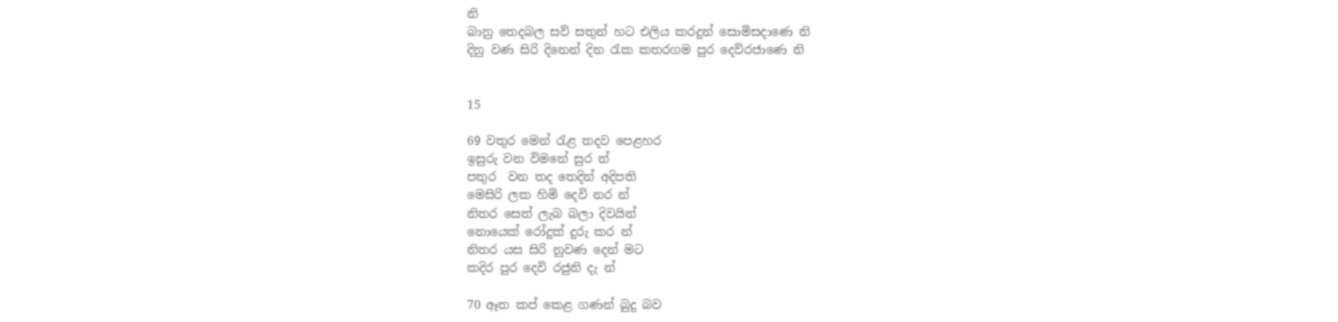නි
බානු තෙදබල සව් සතුන් හට එලිය කරදුන් සොමිසදාණෙ නි
දිනු වණ සිරි ‍දිනෙන් දින රැක කතරගම පුර දෙව්රජාණෙ නි


15

69 වතුර මෙන් රැළ තදව පෙළහර
ඉසුරු වන විමනේ සුර න්
පතුර ‍ වන තද තෙදින් අදිපති
මෙසිරි ලක හිමි දෙවි නර න්
නිතර සෙත් ලැබ බලා දිවයින්
නොයෙක් රෝදුක් දුරු කර න්
නිතර යස සිරි නුවණ දෙන් මට
කදිර පුර දෙවි රජුනි දැ න්

70 ඈත කප් කෙළ ගණන් බුදු බව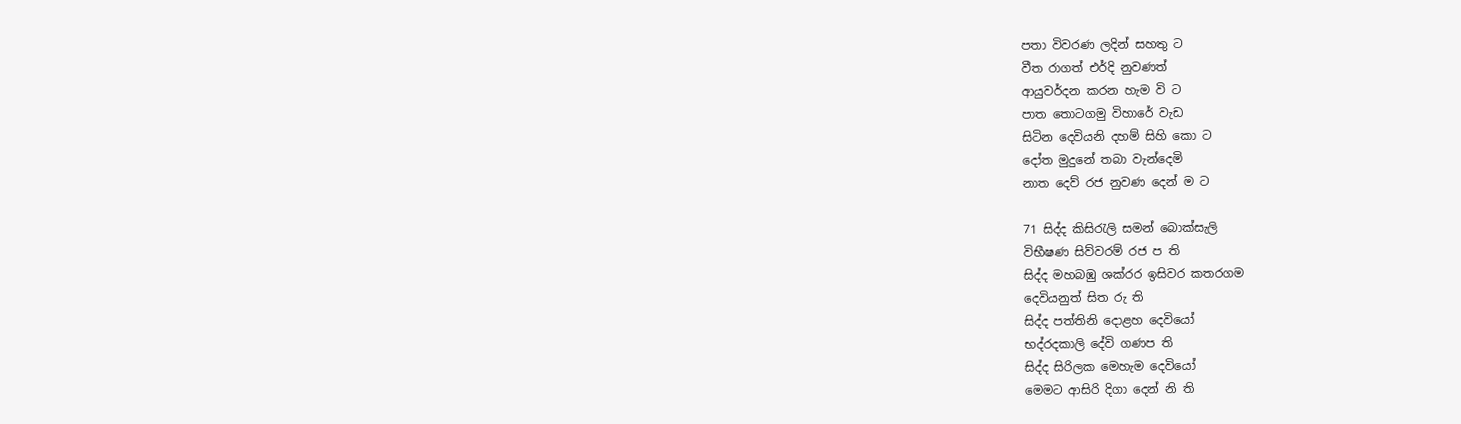පතා විවරණ ලදින් සහතු ට
වීත රාගත් එර්දි නුවණත්
ආයුවර්දන කරන හැම වි ට
පාත තොටගමු විහාරේ වැඩ
සිටින දෙවියනි දහම් සිහි කො ට
දෝත මුදුනේ තබා වැන්දෙමි
නාත දෙව් රජ නුවණ දෙන් ම ට

71 සිද්ද කිසිරැලි සමන් බොක්සැලි
විභීෂණ සිව්වරම් රජ ප ති
සිද්ද මහබඹු ශක්රර ඉසිවර කතරගම
දෙවියනුත් සිත රු ති
සිද්ද පත්තිනි දොළහ දෙවියෝ
භද්රදකාලි දේවි ගණප ති
සිද්ද සිරිලක මෙහැම දෙවියෝ
මෙමට ආසිරි දිගා දෙන් නි ති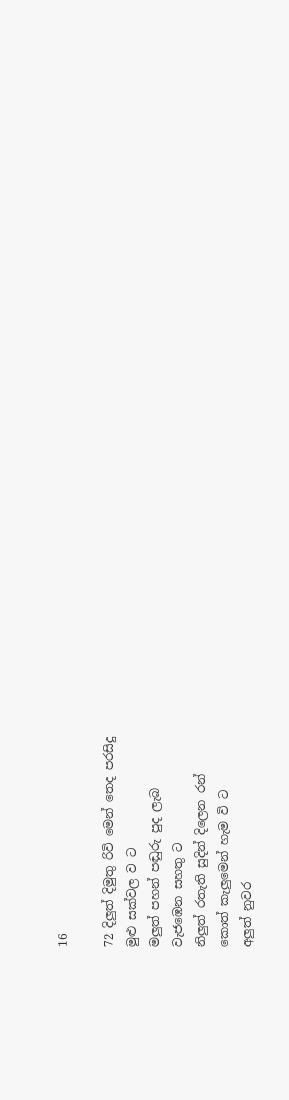16

72 දිලුත් දිමුතු රිවි මෙන් තෙද පරසිදු
මුළු සක්වල ව ට
මලුත් පහන් පඬුරු පුද ලැබ
වැජඹෙන සහතු ට
නිලුත් රතැති සුදින් දිලෙන රන්
කොත් කැලුමෙන් හැම වි ට
අලුත් නුවර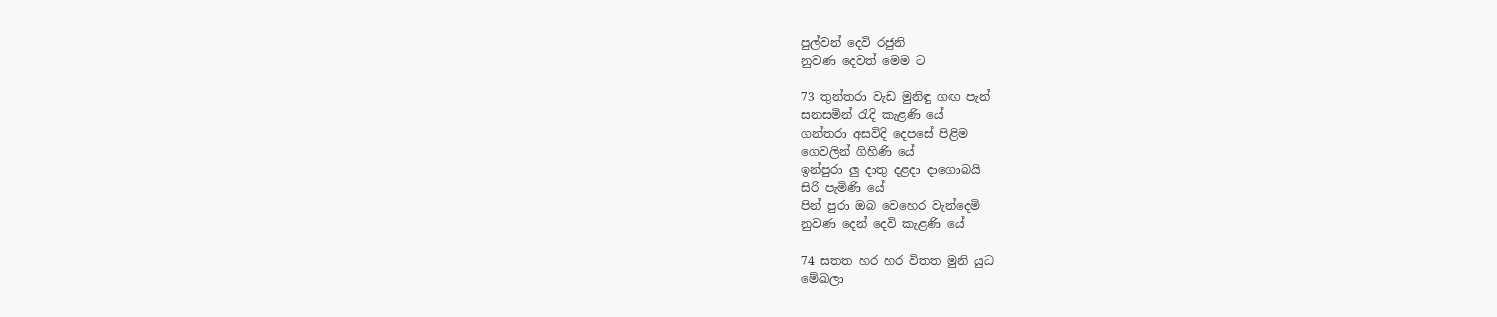පුල්වන් දෙවි රජුනි
නුවණ දෙවත් මෙම ට

73 තුන්තරා වැඩ මුනිඳු ගඟ පැන්
සනසමින් රැදි කැළණි යේ
ගන්තරා අසවිදි දෙපසේ පිළිම
ගෙවලින් ගිහිණි යේ
ඉන්පුරා ලු දාතු දළදා දාගොබයි
සිරි පැමිණි යේ
පින් පුරා ඔබ වෙහෙර වැන්දෙමි
නුවණ දෙන් දෙවි කැළණි යේ

74 සතත හර හර විතත මුනි යුධ
මේඛලා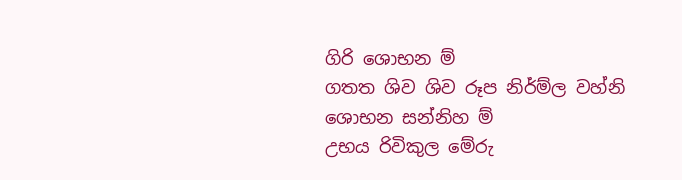ගිරි ශොභන ම්
ගතත ශිව ශිව රූප නිර්ම්ල වහ්නි
ශොභන සන්නිහ ම්
උභය රිවිකුල මේරු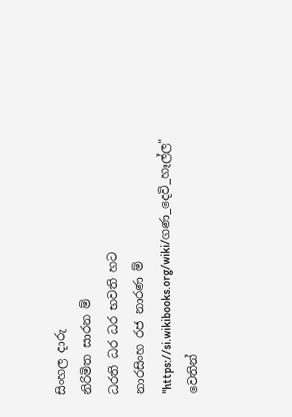සිංහල දාරු
නිරිමිත සාරන ම්
ධරති ධර ධර භවති හට
නාරසිංහ රජ නාරණ ම්
"https://si.wikibooks.org/wiki/ගණ_දෙවි_හෑල්ල" වෙතින්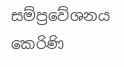සම්ප්‍රවේශනය කෙරිණි